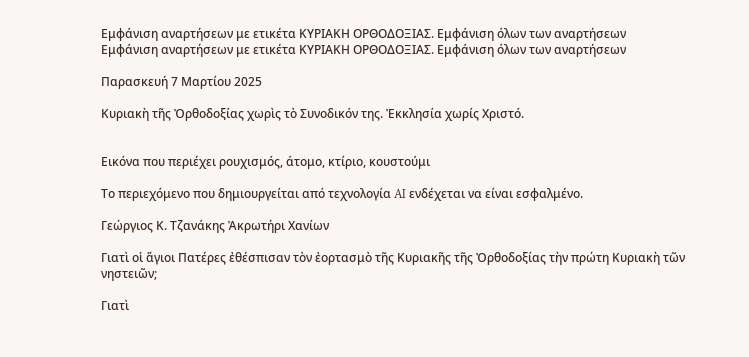Εμφάνιση αναρτήσεων με ετικέτα ΚΥΡΙΑΚΗ ΟΡΘΟΔΟΞΙΑΣ. Εμφάνιση όλων των αναρτήσεων
Εμφάνιση αναρτήσεων με ετικέτα ΚΥΡΙΑΚΗ ΟΡΘΟΔΟΞΙΑΣ. Εμφάνιση όλων των αναρτήσεων

Παρασκευή 7 Μαρτίου 2025

Κυριακὴ τῆς Ὀρθοδοξίας χωρὶς τὸ Συνοδικόν της. Ἐκκλησία χωρίς Χριστό.


Εικόνα που περιέχει ρουχισμός, άτομο, κτίριο, κουστούμι

Το περιεχόμενο που δημιουργείται από τεχνολογία AI ενδέχεται να είναι εσφαλμένο.

Γεώργιος Κ. Τζανάκης Ἀκρωτήρι Χανίων

Γιατὶ οἱ ἅγιοι Πατέρες ἐθέσπισαν τὸν ἐορτασμὸ τῆς Κυριακῆς τῆς Ὀρθοδοξίας τὴν πρώτη Κυριακὴ τῶν νηστειῶν;

Γιατὶ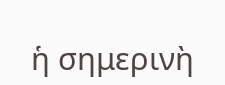ἡ σημερινὴ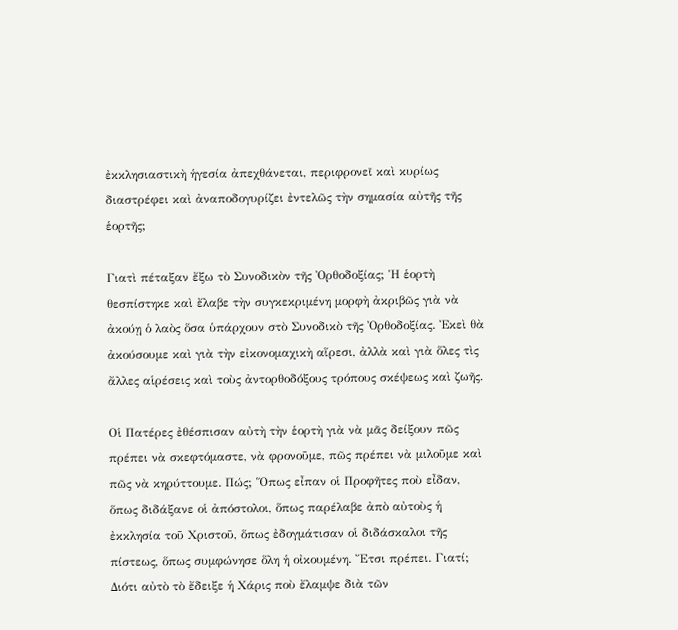ἐκκλησιαστικὴ ἡγεσία ἀπεχθάνεται, περιφρονεῖ καὶ κυρίως διαστρέφει καὶ ἀναποδογυρίζει ἐντελῶς τὴν σημασία αὐτῆς τῆς ἑορτῆς;

Γιατὶ πέταξαν ἔξω τὸ Συνοδικὸν τῆς Ὀρθοδοξίας; Ἡ ἑορτὴ θεσπίστηκε καὶ ἔλαβε τὴν συγκεκριμένη μορφὴ ἀκριβῶς γιὰ νὰ ἀκούῃ ὁ λαὸς ὅσα ὑπάρχουν στὸ Συνοδικὸ τῆς Ὀρθοδοξίας. Ἐκεὶ θὰ ἀκούσουμε καὶ γιὰ τὴν εἰκονομαχικὴ αἵρεσι, ἀλλὰ καὶ γιὰ ὅλες τὶς ἄλλες αἱρέσεις καὶ τοὺς ἀντορθοδόξους τρόπους σκέψεως καὶ ζωῆς.

Οἱ Πατέρες ἐθέσπισαν αὐτὴ τὴν ἑορτὴ γιὰ νὰ μᾶς δείξουν πῶς πρέπει νὰ σκεφτόμαστε, νὰ φρονοῦμε, πῶς πρέπει νὰ μιλοῦμε καὶ πῶς νὰ κηρύττουμε. Πώς; Ὅπως εἶπαν οἱ Προφῆτες ποὺ εἶδαν, ὅπως διδάξανε οἱ ἀπόστολοι, ὅπως παρέλαβε ἀπὸ αὐτοὺς ἡ ἐκκλησία τοῦ Χριστοῦ, ὅπως ἐδογμάτισαν οἱ διδάσκαλοι τῆς πίστεως, ὅπως συμφώνησε ὅλη ἡ οἰκουμένη. Ἔτσι πρέπει. Γιατί; Διότι αὐτὸ τὸ ἔδειξε ἡ Χάρις ποὺ ἔλαμψε διὰ τῶν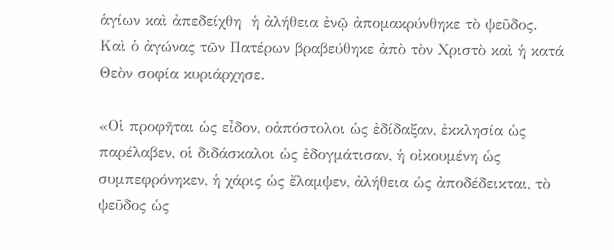ἁγίων καὶ ἀπεδείχθη  ἡ ἀλήθεια ἐνῷ ἀπομακρύνθηκε τὸ ψεῦδος. Καὶ ὁ ἀγώνας τῶν Πατέρων βραβεύθηκε ἀπὸ τὸν Χριστὸ καὶ ἡ κατά Θεὸν σοφία κυριάρχησε.

«Οἱ προφῆται ὡς εἶδον, οἀπόστολοι ὡς ἐδίδαξαν, ἐκκλησία ὡς παρέλαβεν, οἱ διδάσκαλοι ὡς ἐδογμάτισαν, ἡ οἰκουμένη ὡς συμπεφρόνηκεν, ἡ χάρις ὡς ἔλαμψεν, ἀλήθεια ὡς ἀποδέδεικται, τὸ ψεῦδος ὡς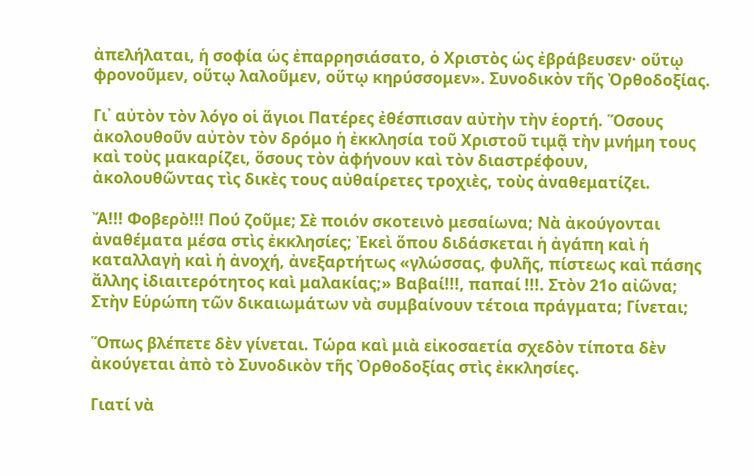ἀπελήλαται, ἡ σοφία ὡς ἐπαρρησιάσατο, ὁ Χριστὸς ὡς ἐβράβευσεν· οὕτῳ φρονοῦμεν, οὕτῳ λαλοῦμεν, οὕτῳ κηρύσσομεν». Συνοδικὸν τῆς Ὀρθοδοξίας.

Γι᾿ αὐτὸν τὸν λόγο οἱ ἅγιοι Πατέρες ἐθέσπισαν αὐτὴν τὴν ἑορτή. Ὅσους ἀκολουθοῦν αὐτὸν τὸν δρόμο ἡ ἐκκλησία τοῦ Χριστοῦ τιμᾷ τὴν μνήμη τους καὶ τοὺς μακαρίζει, ὅσους τὸν ἀφήνουν καὶ τὸν διαστρέφουν, ἀκολουθῶντας τὶς δικὲς τους αὐθαίρετες τροχιὲς, τοὺς ἀναθεματίζει.

Ἄ!!! Φοβερὸ!!! Πού ζοῦμε; Σὲ ποιόν σκοτεινὸ μεσαίωνα; Νὰ ἀκούγονται ἀναθέματα μέσα στὶς ἐκκλησίες; Ἐκεὶ ὅπου διδάσκεται ἡ ἀγάπη καὶ ἡ καταλλαγἠ καὶ ἡ ἀνοχή, ἀνεξαρτήτως «γλώσσας, φυλῆς, πίστεως καὶ πάσης ἄλλης ἰδιαιτερότητος καὶ μαλακίας;» Βαβαί!!!, παπαί !!!. Στὸν 21ο αἰῶνα; Στὴν Εὑρώπη τῶν δικαιωμάτων νὰ συμβαίνουν τέτοια πράγματα; Γίνεται;

Ὅπως βλέπετε δὲν γίνεται. Τώρα καὶ μιὰ εἰκοσαετία σχεδὸν τίποτα δὲν ἀκούγεται ἀπὸ τὸ Συνοδικὸν τῆς Ὀρθοδοξίας στὶς ἐκκλησίες.

Γιατί νὰ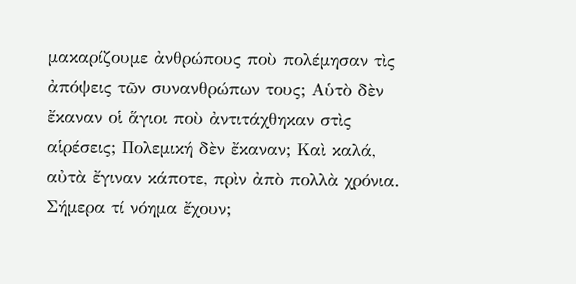μακαρίζουμε ἀνθρώπους ποὺ πολέμησαν τὶς ἀπόψεις τῶν συνανθρώπων τους; Αὑτὸ δὲν ἔκαναν οἱ ἅγιοι ποὺ ἀντιτάχθηκαν στὶς αἱρέσεις; Πολεμική δὲν ἔκαναν; Καὶ καλά, αὐτὰ ἔγιναν κάποτε, πρὶν ἀπὸ πολλὰ χρόνια. Σήμερα τί νόημα ἔχουν;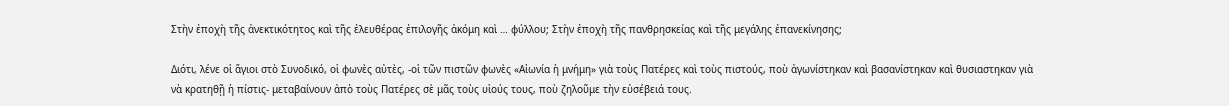Στὴν ἐποχὴ τῆς ἀνεκτικότητος καὶ τῆς ἐλευθέρας ἐπιλογῆς ἀκόμη καὶ … φύλλου; Στὴν ἐποχὴ τῆς πανθρησκείας καὶ τῆς μεγάλης ἐπανεκίνησης;

Διότι, λένε οἱ ἅγιοι στὸ Συνοδικό, οἱ φωνὲς αὐτὲς, -οἱ τῶν πιστῶν φωνὲς «Αἰωνία ἡ μνήμη» γιὰ τοὺς Πατέρες καὶ τοὺς πιστούς, ποὺ ἀγωνίστηκαν καὶ βασανίστηκαν καὶ θυσιαστηκαν γιὰ νὰ κρατηθῇ ἡ πίστις- μεταβαίνουν ἀπὸ τοὺς Πατέρες σὲ μᾶς τοὺς υἱούς τους, ποὺ ζηλοῦμε τὴν εὐσέβειά τους.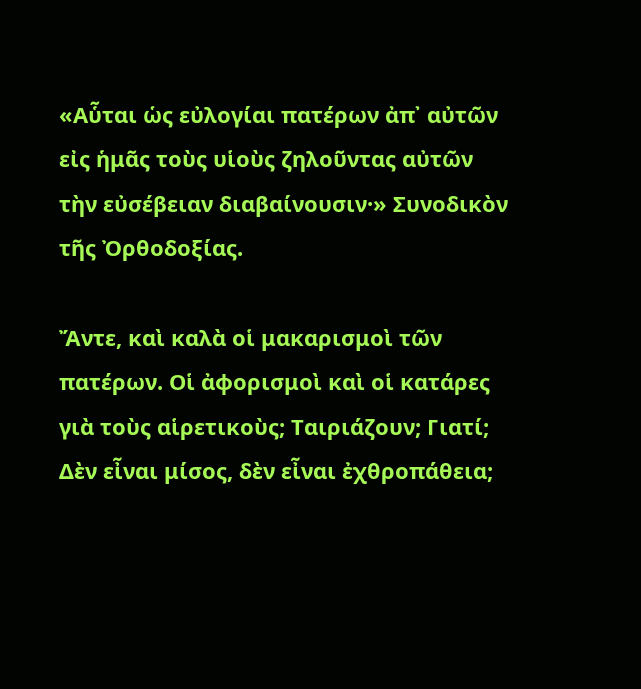«Αὗται ὡς εὐλογίαι πατέρων ἀπ᾿ αὐτῶν εἰς ἡμᾶς τοὺς υἱοὺς ζηλοῦντας αὐτῶν τὴν εὐσέβειαν διαβαίνουσιν·» Συνοδικὸν τῆς Ὀρθοδοξίας.

Ἄντε, καὶ καλὰ οἱ μακαρισμοὶ τῶν πατέρων. Οἱ ἀφορισμοὶ καὶ οἱ κατάρες γιὰ τοὺς αἱρετικοὺς; Ταιριάζουν; Γιατί; Δὲν εἶναι μίσος, δὲν εἶναι ἐχθροπάθεια;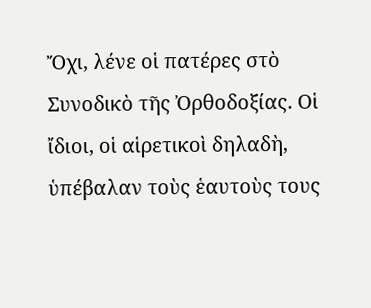Ὄχι, λένε οἱ πατέρες στὸ Συνοδικὸ τῆς Ὀρθοδοξίας. Οἱ ἴδιοι, οἱ αἱρετικοὶ δηλαδὴ, ὑπέβαλαν τοὺς ἑαυτοὺς τους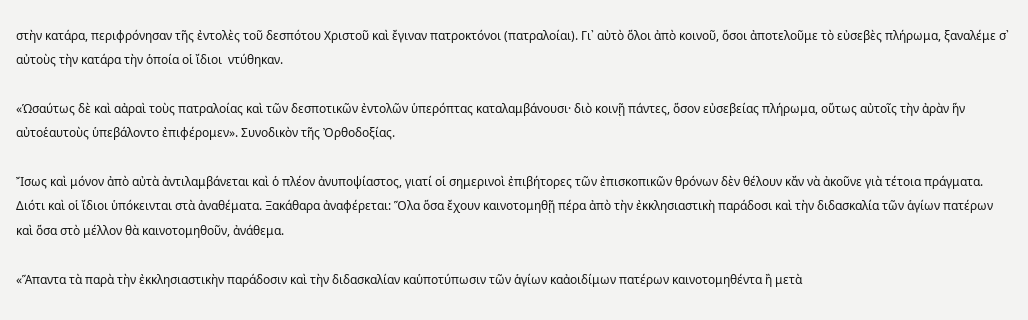στὴν κατάρα, περιφρόνησαν τῆς ἐντολὲς τοῦ δεσπότου Χριστοῦ καὶ ἔγιναν πατροκτόνοι (πατραλοίαι). Γι᾿ αὐτὸ ὅλοι ἀπὸ κοινοῦ, ὅσοι ἀποτελοῦμε τὸ εὐσεβὲς πλήρωμα, ξαναλέμε σ᾿ αὐτοὺς τὴν κατάρα τὴν ὁποία οἱ ἴδιοι  ντύθηκαν.

«Ὡσαύτως δὲ καὶ αἀραὶ τοὺς πατραλοίας καὶ τῶν δεσποτικῶν ἐντολῶν ὑπερόπτας καταλαμβάνουσι· διὸ κοινῇ πάντες, ὅσον εὐσεβείας πλήρωμα, οὕτως αὐτοῖς τὴν ἀρὰν ἥν αὐτοἑαυτοὺς ὑπεβάλοντο ἐπιφέρομεν». Συνοδικὸν τῆς Ὀρθοδοξίας.

Ἴσως καὶ μόνον ἀπὸ αὐτὰ ἀντιλαμβάνεται καὶ ὁ πλέον ἀνυποψίαστος, γιατί οἱ σημερινοὶ ἐπιβήτορες τῶν ἐπισκοπικῶν θρόνων δὲν θέλουν κἄν νὰ ἀκοῦνε γιὰ τέτοια πράγματα. Διότι καὶ οἱ ἴδιοι ὑπόκεινται στὰ ἀναθέματα. Ξακάθαρα ἀναφέρεται: Ὅλα ὅσα ἔχουν καινοτομηθῇ πέρα ἀπὸ τὴν ἐκκλησιαστικὴ παράδοσι καὶ τὴν διδασκαλία τῶν ἁγίων πατέρων καὶ ὅσα στὸ μέλλον θὰ καινοτομηθοῦν, ἀνάθεμα.

«Ἅπαντα τὰ παρὰ τὴν ἐκκλησιαστικὴν παράδοσιν καὶ τὴν διδασκαλίαν καὑποτύπωσιν τῶν ἁγίων καἀοιδίμων πατέρων καινοτομηθέντα ἢ μετὰ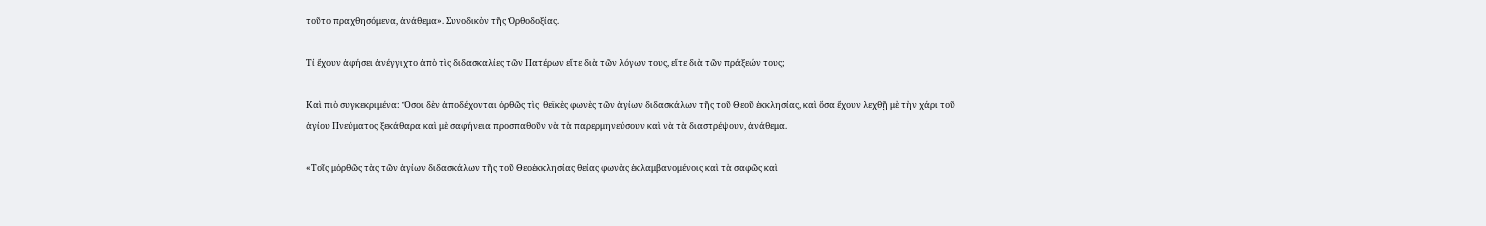τοῦτο πραχθησόμενα, ἀνάθεμα». Συνοδικὸν τῆς Ὀρθοδοξίας.

Τί ἔχουν ἀφήσει ἀνέγγιχτο ἀπὸ τὶς διδασκαλίες τῶν Πατέρων εἴτε διὰ τῶν λόγων τους, εἴτε διὰ τῶν πράξεών τους;

Καὶ πιὸ συγκεκριμένα: Ὅσοι δὲν ἀποδέχονται ὀρθῶς τὶς  θεϊκὲς φωνὲς τῶν ἁγίων διδασκάλων τῆς τοῦ Θεοῦ ἐκκλησίας, καὶ ὅσα ἔχουν λεχθῇ μὲ τὴν χάρι τοῦ ἁγίου Πνεύματος ξεκάθαρα καὶ μὲ σαφήνεια προσπαθοῦν νὰ τὰ παρερμηνεύσουν καὶ νὰ τὰ διαστρέψουν, ἀνάθεμα.

«Τοῖς μὀρθῶς τὰς τῶν ἁγίων διδασκάλων τῆς τοῦ Θεοἐκκλησίας θείας φωνὰς ἐκλαμβανομένοις καὶ τὰ σαφῶς καὶ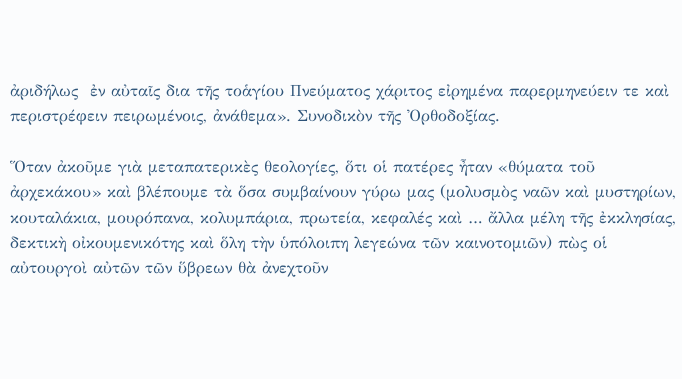ἀριδήλως  ἐν αὐταῖς δια τῆς τοἁγίου Πνεύματος χάριτος εἰρημένα παρερμηνεύειν τε καὶ περιστρέφειν πειρωμένοις, ἀνάθεμα». Συνοδικὸν τῆς Ὀρθοδοξίας.

Ὅταν ἀκοῦμε γιὰ μεταπατερικὲς θεολογίες, ὅτι οἱ πατέρες ἦταν «θύματα τοῦ ἀρχεκάκου» καὶ βλέπουμε τὰ ὅσα συμβαίνουν γύρω μας (μολυσμὸς ναῶν καὶ μυστηρίων, κουταλάκια, μουρόπανα, κολυμπάρια, πρωτεία, κεφαλές καὶ … ἄλλα μέλη τῆς ἐκκλησίας, δεκτικὴ οἰκουμενικότης καὶ ὅλη τὴν ὑπόλοιπη λεγεώνα τῶν καινοτομιῶν) πὼς οἱ αὐτουργοὶ αὐτῶν τῶν ὕβρεων θὰ ἀνεχτοῦν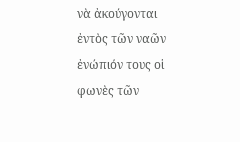νὰ ἀκούγονται ἐντὸς τῶν ναῶν ἐνώπιόν τους οἱ φωνὲς τῶν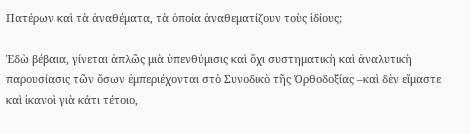Πατέρων καὶ τὰ ἀναθέματα, τὰ ὁποία ἀναθεματίζουν τοὺς ἰδίους;

Ἐδὼ βέβαια, γίνεται ἀπλῶς μιὰ ὑπενθύμισις καὶ ὅχι συστηματικὴ καὶ ἀναλυτικὴ παρουσίασις τῶν ὅσων ἐμπεριέχονται στὸ Συνοδικὸ τῆς Ὀρθοδοξίας –καὶ δὲν εἴμαστε καὶ ἰκανοὶ γιὰ κάτι τέτοιο,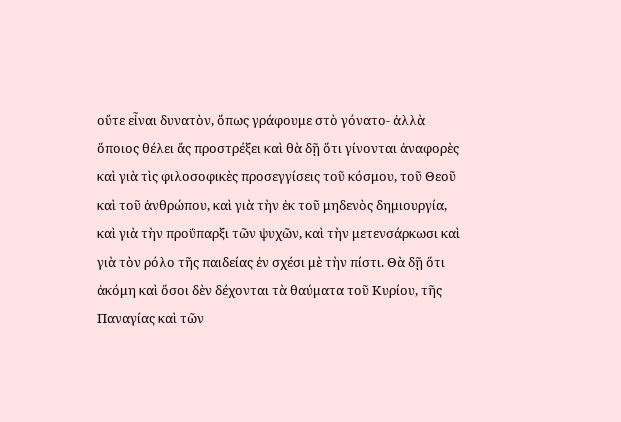οὔτε εἶναι δυνατὸν, ὅπως γράφουμε στὸ γόνατο- ἀλλὰ ὅποιος θέλει ἄς προστρέξει καὶ θὰ δῇ ὅτι γίνονται ἀναφορὲς καὶ γιὰ τὶς φιλοσοφικὲς προσεγγίσεις τοῦ κόσμου, τοῦ Θεοῦ καὶ τοῦ ἀνθρώπου, καὶ γιὰ τὴν ἐκ τοῦ μηδενὸς δημιουργία, καὶ γιὰ τὴν προΰπαρξι τῶν ψυχῶν, καὶ τὴν μετενσάρκωσι καὶ γιὰ τὸν ρόλο τῆς παιδείας ἐν σχέσι μὲ τὴν πίστι. Θὰ δῇ ὅτι ἀκόμη καὶ ὅσοι δὲν δέχονται τὰ θαύματα τοῦ Κυρίου, τῆς Παναγίας καὶ τῶν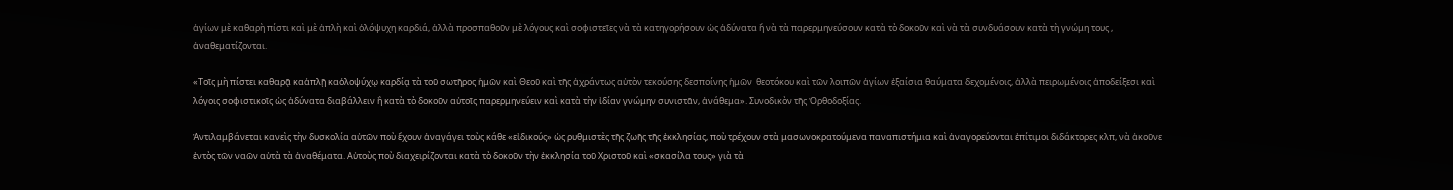ἁγίων μὲ καθαρὴ πίστι καὶ μὲ ἀπλὴ καὶ ὁλόψυχη καρδιά, ἀλλὰ προσπαθοῦν μὲ λόγους καὶ σοφιστεῖες νὰ τὰ κατηγορήσουν ὡς ἀδύνατα ἤ νὰ τὰ παρερμηνεύσουν κατὰ τὸ δοκοῦν καὶ νὰ τὰ συνδυάσουν κατὰ τὴ γνώμη τους , ἀναθεματίζονται.

«Τοῖς μὴ πίστει καθαρᾷ καἁπλῇ καὁλοψύχῳ καρδίᾳ τὰ τοῦ σωτῆρος ἡμῶν καὶ Θεοῦ καὶ τῆς ἀχράντως αὐτὸν τεκούσης δεσποίνης ἡμῶν  θεοτόκου καὶ τῶν λοιπῶν ἁγίων ἐξαίσια θαύματα δεχομένοις, ἀλλὰ πειρωμένοις ἀποδείξεσι καὶ λόγοις σοφιστικοῖς ὡς ἀδύνατα διαβάλλειν ἢ κατὰ τὸ δοκοῦν αὐτοῖς παρερμηνεύειν καὶ κατὰ τὴν ἰδίαν γνώμην συνιστᾶν, ἀνάθεμα». Συνοδικὸν τῆς Ὀρθοδοξίας.

Ἀντιλαμβάνεται κανεὶς τὴν δυσκολία αὐτῶν ποὺ ἔχουν ἀναγάγει τοὺς κάθε «εἰδικούς» ὡς ρυθμιστὲς τῆς ζωῆς τῆς ἐκκλησίας, ποὺ τρέχουν στὰ μασωνοκρατούμενα παναπιστήμια καὶ ἀναγορεύονται ἐπίτιμοι διδάκτορες κλπ, νὰ ἀκοῦνε ἐντὸς τῶν ναῶν αὐτὰ τὰ ἀναθέματα. Αὐτοὺς ποὺ διαχειρίζονται κατὰ τὸ δοκοῦν τὴν ἐκκλησία τοῦ Χριστοῦ καὶ «σκασίλα τους» γιὰ τὰ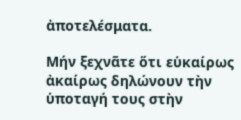ἀποτελέσματα.

Μήν ξεχνᾶτε ὅτι εὑκαίρως ἀκαίρως δηλώνουν τὴν ὑποταγή τους στὴν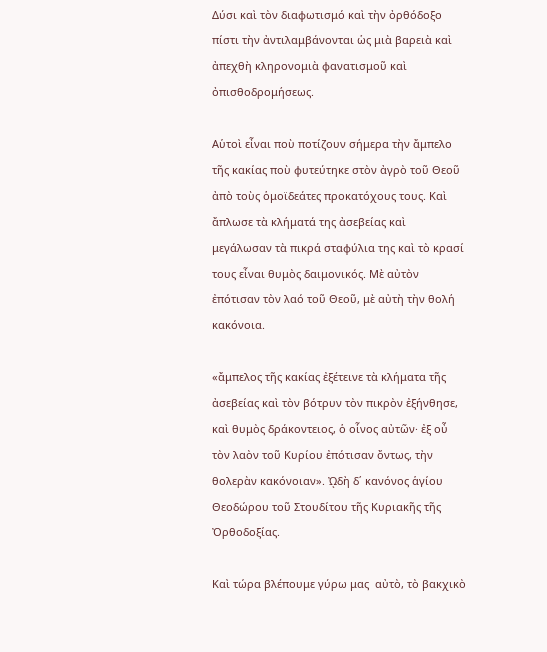Δύσι καὶ τὸν διαφωτισμό καὶ τὴν ὀρθόδοξο πίστι τὴν ἀντιλαμβάνονται ὡς μιὰ βαρειὰ καὶ ἀπεχθὴ κληρονομιὰ φανατισμοῦ καὶ ὀπισθοδρομήσεως.

Αὑτοὶ εἶναι ποὺ ποτίζουν σήμερα τὴν ἄμπελο τῆς κακίας ποὺ φυτεύτηκε στὸν ἀγρὸ τοῦ Θεοῦ ἀπὸ τοὺς ὁμοϊδεάτες προκατόχους τους. Καὶ ἄπλωσε τὰ κλήματά της ἀσεβείας καὶ μεγάλωσαν τὰ πικρά σταφύλια της καὶ τὸ κρασί τους εἶναι θυμὸς δαιμονικός. Μὲ αὐτὸν ἐπότισαν τὸν λαό τοῦ Θεοῦ, μὲ αὐτὴ τὴν θολή κακόνοια.

«ἄμπελος τῆς κακίας ἐξέτεινε τὰ κλήματα τῆς ἀσεβείας καὶ τὸν βότρυν τὸν πικρὸν ἐξήνθησε, καὶ θυμὸς δράκοντειος, ὁ οἷνος αὐτῶν· ἐξ οὖ τὸν λαὸν τοῦ Κυρίου ἐπότισαν ὄντως, τὴν θολερὰν κακόνοιαν». ᾨδὴ δ΄ κανόνος ἁγίου Θεοδώρου τοῦ Στουδίτου τῆς Κυριακῆς τῆς Ὀρθοδοξίας.

Καὶ τώρα βλέπουμε γύρω μας  αὐτὸ, τὸ βακχικὸ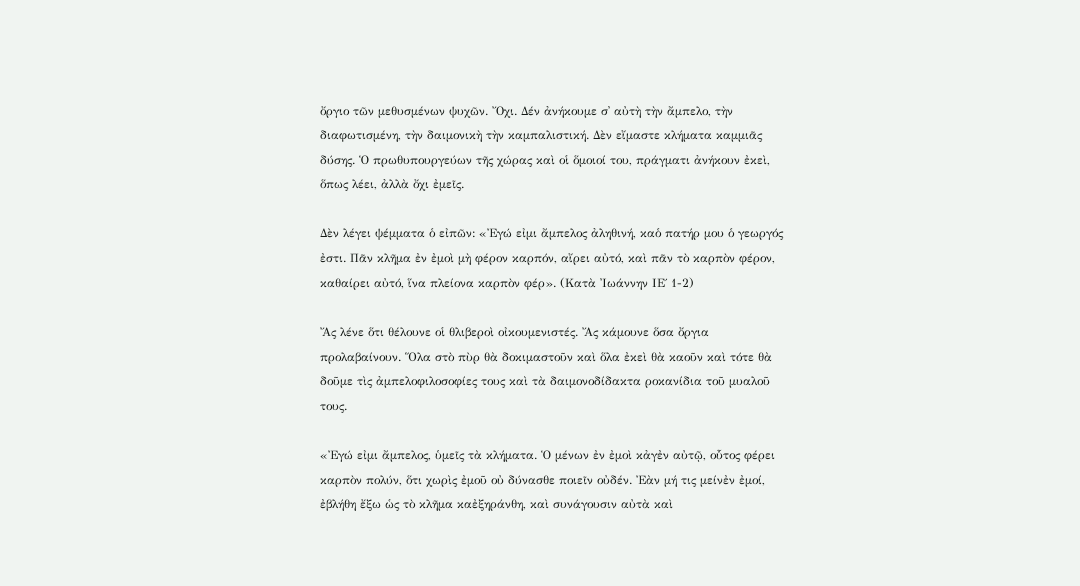ὄργιο τῶν μεθυσμένων ψυχῶν. Ὄχι. Δέν ἀνήκουμε σ᾿ αὐτὴ τὴν ἄμπελο, τὴν διαφωτισμένη, τὴν δαιμονικὴ τὴν καμπαλιστική. Δὲν εἴμαστε κλήματα καμμιᾶς δύσης. Ὁ πρωθυπουργεύων τῆς χώρας καὶ οἱ ὅμοιοί του, πράγματι ἀνήκουν ἐκεὶ, ὅπως λέει, ἀλλὰ ὄχι ἐμεῖς.

Δὲν λέγει ψέμματα ὁ εἰπῶν: «Ἐγώ εἰμι ἄμπελος ἀληθινή, καὁ πατήρ μου ὁ γεωργός ἐστι. Πᾶν κλῆμα ἐν ἐμοὶ μὴ φέρον καρπόν, αἴρει αὐτό, καὶ πᾶν τὸ καρπὸν φέρον, καθαίρει αὐτό, ἵνα πλείονα καρπὸν φέρ». (Κατὰ Ἰωάννην ΙΕ΄ 1-2)

Ἄς λένε ὅτι θέλουνε οἱ θλιβεροὶ οἰκουμενιστές. Ἄς κάμουνε ὅσα ὄργια προλαβαίνουν. Ὅλα στὸ πὺρ θὰ δοκιμαστοῦν καὶ ὅλα ἐκεὶ θὰ καοῦν καὶ τότε θὰ δοῦμε τὶς ἀμπελοφιλοσοφίες τους καὶ τὰ δαιμονοδίδακτα ροκανίδια τοῦ μυαλοῦ τους.

«Ἐγώ εἰμι ἄμπελος, ὑμεῖς τὰ κλήματα. Ὁ μένων ἐν ἐμοὶ κἀγἐν αὐτῷ, οὗτος φέρει καρπὸν πολύν, ὅτι χωρὶς ἐμοῦ οὐ δύνασθε ποιεῖν οὐδέν. Ἐὰν μή τις μείνἐν ἐμοί, ἐβλήθη ἔξω ὡς τὸ κλῆμα καἐξηράνθη, καὶ συνάγουσιν αὐτὰ καὶ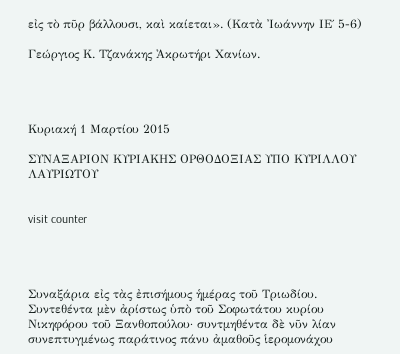εἰς τὸ πῦρ βάλλουσι, καὶ καίεται». (Κατὰ Ἰωάννην ΙΕ΄ 5-6)

Γεώργιος Κ. Τζανάκης Ἀκρωτήρι Χανίων.




Κυριακή 1 Μαρτίου 2015

ΣΥΝΑΞΑΡΙΟΝ ΚΥΡΙΑΚΗΣ ΟΡΘΟΔΟΞΙΑΣ ΥΠΟ ΚΥΡΙΛΛΟΥ ΛΑΥΡΙΩΤΟΥ


visit counter




Συναξάρια εἰς τὰς ἐπισήμους ἡμέρας τοῦ Τριωδίου. Συντεθέντα μὲν ἀρίστως ὑπὸ τοῦ Σοφωτάτου κυρίου Νικηφόρου τοῦ Ξανθοπούλου· συντμηθέντα δὲ νῦν λίαν συνεπτυγμένως παράτινος πάνυ ἀμαθοῦς ἱερομονάχου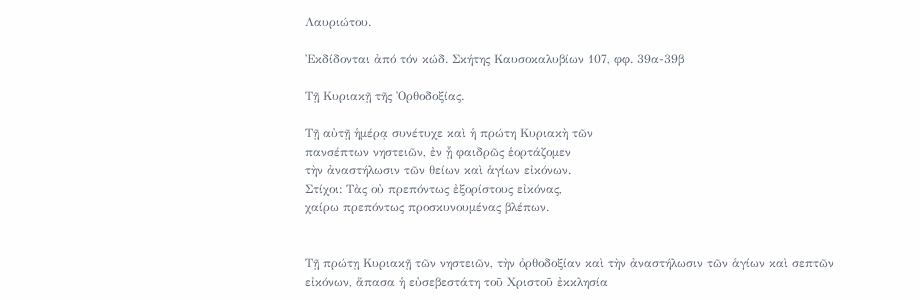Λαυριώτου.

Ἐκδίδονται ἀπό τόν κώδ. Σκήτης Καυσοκαλυβίων 107, φφ. 39α-39β

Τῇ Κυριακῇ τῆς Ὀρθοδοξίας.

Τῇ αὐτῇ ἡμέρᾳ συνέτυχε καὶ ἡ πρώτη Κυριακὴ τῶν
πανσέπτων νηστειῶν, ἐν ᾗ φαιδρῶς ἑορτάζομεν
τὴν ἀναστήλωσιν τῶν θείων καὶ ἁγίων εἰκόνων.
Στίχοι: Τὰς οὐ πρεπόντως ἐξορίστους εἰκόνας,
χαίρω πρεπόντως προσκυνουμένας βλέπων.


Τῇ πρώτῃ Κυριακῇ τῶν νηστειῶν, τὴν ὀρθοδοξίαν καὶ τὴν ἀναστήλωσιν τῶν ἁγίων καὶ σεπτῶν εἰκόνων, ἅπασα ἡ εὐσεβεστάτη τοῦ Χριστοῦ ἐκκλησία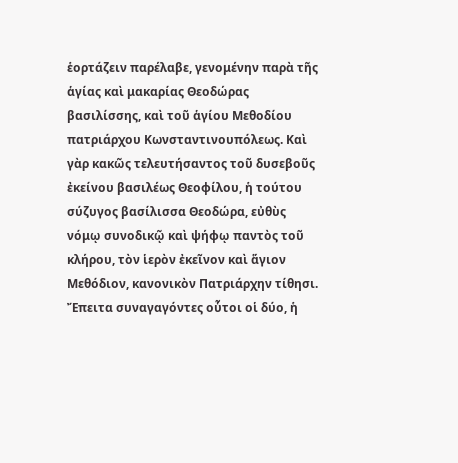ἑορτάζειν παρέλαβε, γενομένην παρὰ τῆς ἁγίας καὶ μακαρίας Θεοδώρας βασιλίσσης, καὶ τοῦ ἁγίου Μεθοδίου πατριάρχου Κωνσταντινουπόλεως. Καὶ γὰρ κακῶς τελευτήσαντος τοῦ δυσεβοῦς ἐκείνου βασιλέως Θεοφίλου, ἡ τούτου σύζυγος βασίλισσα Θεοδώρα, εὐθὺς νόμῳ συνοδικῷ καὶ ψήφῳ παντὸς τοῦ κλήρου, τὸν ἱερὸν ἐκεῖνον καὶ ἅγιον Μεθόδιον, κανονικὸν Πατριάρχην τίθησι. Ἔπειτα συναγαγόντες οὗτοι οἱ δύο, ἡ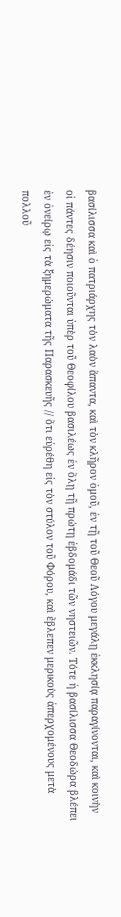βασίλισσα καὶ ὁ πατριάρχης τὸν λαὸν ἅπαντα, καὶ τὸν κλῆρον ὁμοῦ, ἐν τῇ τοῦ Θεοῦ Λόγου μεγάλῃ ἐκκλησίᾳ παραγίνονται, καὶ κοινὴν οἱ πάντες δέησιν ποιοῦνται ὑπὲρ τοῦ Θεοφίλου βασιλέως ἐν ὅλῃ τῇ πρώτῃ ἑβδομάδι τῶν νηστειῶν. Τότε ἡ βασίλισσα Θεοδώρα βλέπει ἐν ὀνείρῳ εἰς τὰ ξημερώματα τῆς Παρασκευῆς // ὅτι εὑρέθη εἰς τὸν στύλον τοῦ Φόρου, καὶ ἔβλεπεν μερικοὺς ἀπερχομένους μετὰ πολλοῦ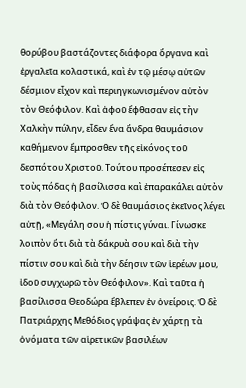θορύβου βαστάζοντες διάφορα ὄργανα καὶ ἐργαλεῖα κολαστικά, καὶ ἐν τῷ μέσῳ αὐτῶν δέσμιον εἶχον καὶ περιηγκωνισμένον αὐτὸν τὸν Θεόφιλον. Καὶ ἀφοῦ ἔφθασαν εἰς τὴν Χαλκὴν πύλην, εἶδεν ἕνα ἄνδρα θαυμάσιον καθήμενον ἔμπροσθεν τῆς εἰκόνος τοῦ δεσπότου Χριστοῦ. Τούτου προσέπεσεν εἰς τοὺς πόδας ἡ βασίλισσα καὶ ἐπαρακάλει αὐτὸν διὰ τὸν Θεόφιλον. Ὁ δὲ θαυμάσιος ἐκεῖνος λέγει αὐτῇ, «Μεγάλη σου ἡ πίστις γύναι. Γίνωσκε λοιπὸν ὅτι διὰ τὰ δάκρυὰ σου καὶ διὰ τὴν πίστιν σου καὶ διὰ τὴν δέησιν τῶν ἱερέων μου, ἰδοῦ συγχωρῶ τὸν Θεόφιλον». Καὶ ταῦτα ἡ βασίλισσα Θεοδώρα ἔβλεπεν ἐν ὀνείροις. Ὁ δὲ Πατριάρχης Μεθόδιος γράψας ἐν χάρτῃ τὰ ὀνόματα τῶν αἱρετικῶν βασιλέων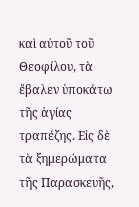καὶ αὐτοῦ τοῦ Θεοφίλου, τὰ ἔβαλεν ὑποκάτω τῆς ἁγίας τραπέζης. Εἰς δὲ τὰ ξημερώματα τῆς Παρασκευῆς,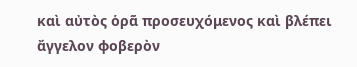καὶ αὐτὸς ὁρᾶ προσευχόμενος καὶ βλέπει ἄγγελον φοβερὸν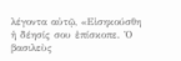λέγοντα αὐτῷ, «Εἰσηκούσθη ἡ δέησίς σου ἐπίσκοπε. Ὁ βασιλεὺς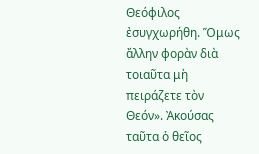Θεόφιλος ἐσυγχωρήθη. Ὅμως ἄλλην φορὰν διὰ τοιαῦτα μὴ πειράζετε τὸν Θεόν». Ἀκούσας ταῦτα ὁ θεῖος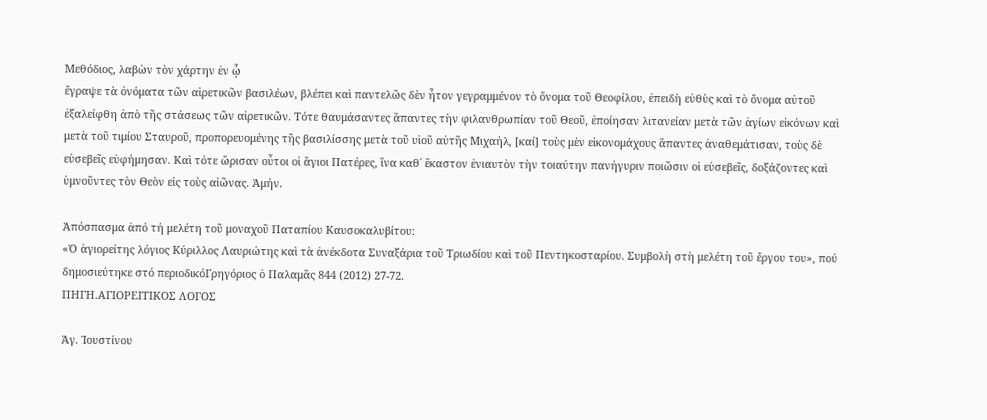Μεθόδιος, λαβὼν τὸν χάρτην ἐν ᾧ
ἔγραψε τὰ ὀνόματα τῶν αἱρετικῶν βασιλέων, βλέπει καὶ παντελῶς δὲν ἦτον γεγραμμένον τὸ ὄνομα τοῦ Θεοφίλου, ἐπειδὴ εὐθὺς καὶ τὸ ὄνομα αὐτοῦ ἐξαλείφθη ἀπὸ τῆς στάσεως τῶν αἱρετικῶν. Τότε θαυμάσαντες ἅπαντες τὴν φιλανθρωπίαν τοῦ Θεοῦ, ἐποίησαν λιτανείαν μετὰ τῶν ἁγίων εἰκόνων καὶ μετὰ τοῦ τιμίου Σταυροῦ, προπορευομένης τῆς βασιλίσσης μετὰ τοῦ υἱοῦ αὐτῆς Μιχαήλ, [καί] τοὺς μὲν εἰκονομάχους ἅπαντες ἀναθεμάτισαν, τοὺς δὲ εὐσεβεῖς εὐφήμησαν. Καὶ τότε ὥρισαν οὖτοι οἱ ἅγιοι Πατέρες, ἵνα καθ΄ ἕκαστον ἐνιαυτὸν τὴν τοιαύτην πανήγυριν ποιῶσιν οἱ εὐσεβεῖς, δοξάζοντες καὶ ὑμνοῦντες τὸν Θεὸν εἰς τοὺς αἰῶνας. Ἀμήν.

Ἀπόσπασμα ἀπό τή μελέτη τοῦ μοναχοῦ Παταπίου Καυσοκαλυβίτου:
«Ὁ ἁγιορείτης λόγιος Κύριλλος Λαυριώτης καὶ τὰ ἀνέκδοτα Συναξάρια τοῦ Τριωδίου καὶ τοῦ Πεντηκοσταρίου. Συμβολὴ στὴ μελέτη τοῦ ἔργου του», πού δημοσιεύτηκε στό περιοδικόΓρηγόριος ὁ Παλαμᾶς 844 (2012) 27-72.
ΠΗΓΗ.ΑΓΙΟΡΕΙΤΙΚΟΣ ΛΟΓΟΣ

Ἁγ. Ἰουστίνου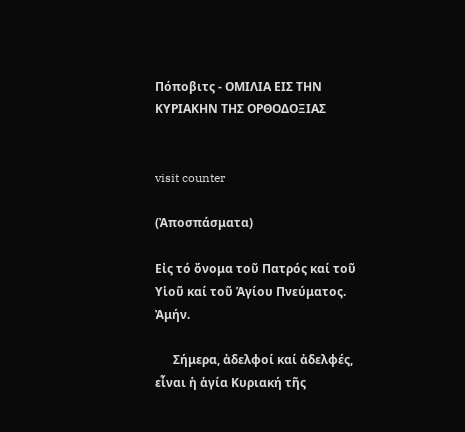Πόποβιτς - ΟΜΙΛΙΑ ΕΙΣ ΤΗΝ ΚΥΡΙΑΚΗΝ ΤΗΣ ΟΡΘΟΔΟΞΙΑΣ


visit counter

(Ἀποσπάσματα)

Εἰς τό ὄνομα τοῦ Πατρός καί τοῦ Υἱοῦ καί τοῦ Ἁγίου Πνεύματος. Ἀμήν.

      Σήμερα, ἀδελφοί καί ἀδελφές, εἶναι ἡ ἁγία Κυριακή τῆς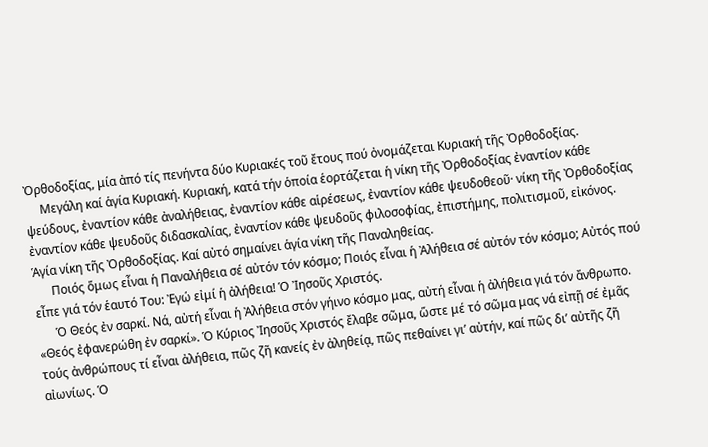Ὀρθοδοξίας, μία ἀπό τίς πενήντα δύο Κυριακές τοῦ ἔτους πού ὀνομάζεται Κυριακή τῆς Ὀρθοδοξίας.
     Μεγάλη καί ἁγία Κυριακή. Κυριακή, κατά τήν ὁποία ἑορτάζεται ἡ νίκη τῆς Ὀρθοδοξίας ἐναντίον κάθε ψεύδους, ἐναντίον κάθε ἀναλήθειας, ἐναντίον κάθε αἱρέσεως, ἐναντίον κάθε ψευδοθεοῦ· νίκη τῆς Ὀρθοδοξίας ἐναντίον κάθε ψευδοῦς διδασκαλίας, ἐναντίον κάθε ψευδοῦς φιλοσοφίας, ἐπιστήμης, πολιτισμοῦ, εἰκόνος. Ἁγία νίκη τῆς Ὀρθοδοξίας. Καί αὐτό σημαίνει ἁγία νίκη τῆς Παναληθείας.
      Ποιός ὅμως εἶναι ἡ Παναλήθεια σέ αὐτόν τόν κόσμο; Ποιός εἶναι ἡ Ἀλήθεια σέ αὐτόν τόν κόσμο; Αὐτός πού εἶπε γιά τόν ἑαυτό Του: Ἐγώ εἰμί ἡ ἀλήθεια! Ὁ Ἰησοῦς Χριστός.
      Ὁ Θεός ἐν σαρκί. Νά, αὐτή εἶναι ἡ Ἀλήθεια στόν γήινο κόσμο μας, αὐτή εἶναι ἡ ἀλήθεια γιά τόν ἄνθρωπο. «Θεός ἐφανερώθη ἐν σαρκί». Ὁ Κύριος Ἰησοῦς Χριστός ἔλαβε σῶμα, ὥστε μέ τό σῶμα μας νά εἰπῇ σέ ἐμᾶς τούς ἀνθρώπους τί εἶναι ἀλήθεια, πῶς ζῆ κανείς ἐν ἀληθείᾳ, πῶς πεθαίνει γι’ αὐτήν, καί πῶς δι’ αὐτῆς ζῆ αἰωνίως. Ὁ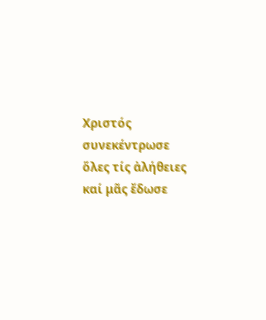Χριστός συνεκέντρωσε ὅλες τίς ἀλήθειες καί μᾶς ἔδωσε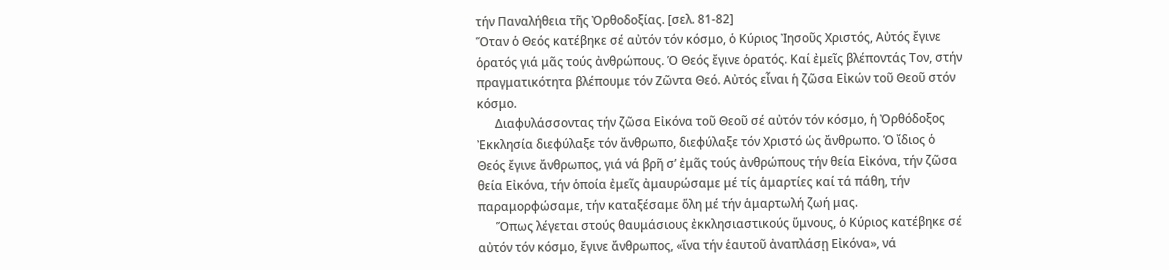τήν Παναλήθεια τῆς Ὀρθοδοξίας. [σελ. 81-82]
Ὅταν ὁ Θεός κατέβηκε σέ αὐτόν τόν κόσμο, ὁ Κύριος Ἰησοῦς Χριστός, Αὐτός ἔγινε ὁρατός γιά μᾶς τούς ἀνθρώπους. Ὁ Θεός ἔγινε ὁρατός. Καί ἐμεῖς βλέποντάς Τον, στήν πραγματικότητα βλέπουμε τόν Ζῶντα Θεό. Αὐτός εἶναι ἡ ζῶσα Εἰκών τοῦ Θεοῦ στόν κόσμο.
      Διαφυλάσσοντας τήν ζῶσα Εἰκόνα τοῦ Θεοῦ σέ αὐτόν τόν κόσμο, ἡ Ὀρθόδοξος Ἐκκλησία διεφύλαξε τόν ἄνθρωπο, διεφύλαξε τόν Χριστό ὡς ἄνθρωπο. Ὁ ἴδιος ὁ Θεός ἔγινε ἄνθρωπος, γιά νά βρῆ σ’ ἐμᾶς τούς ἀνθρώπους τήν θεία Εἰκόνα, τήν ζῶσα θεία Εἰκόνα, τήν ὁποία ἐμεῖς ἀμαυρώσαμε μέ τίς ἁμαρτίες καί τά πάθη, τήν παραμορφώσαμε, τήν καταξέσαμε ὅλη μέ τήν ἁμαρτωλή ζωή μας.
      Ὅπως λέγεται στούς θαυμάσιους ἐκκλησιαστικούς ὕμνους, ὁ Κύριος κατέβηκε σέ αὐτόν τόν κόσμο, ἔγινε ἄνθρωπος, «ἵνα τήν ἑαυτοῦ ἀναπλάσῃ Εἰκόνα», νά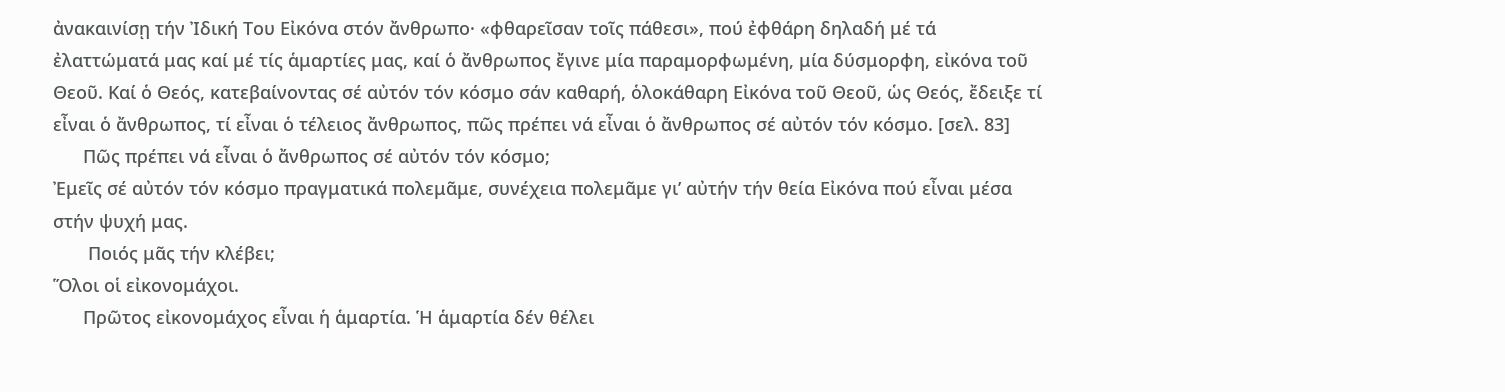ἀνακαινίσῃ τήν Ἰδική Του Εἰκόνα στόν ἄνθρωπο· «φθαρεῖσαν τοῖς πάθεσι», πού ἐφθάρη δηλαδή μέ τά ἐλαττώματά μας καί μέ τίς ἁμαρτίες μας, καί ὁ ἄνθρωπος ἔγινε μία παραμορφωμένη, μία δύσμορφη, εἰκόνα τοῦ Θεοῦ. Καί ὁ Θεός, κατεβαίνοντας σέ αὐτόν τόν κόσμο σάν καθαρή, ὁλοκάθαρη Εἰκόνα τοῦ Θεοῦ, ὡς Θεός, ἔδειξε τί εἶναι ὁ ἄνθρωπος, τί εἶναι ὁ τέλειος ἄνθρωπος, πῶς πρέπει νά εἶναι ὁ ἄνθρωπος σέ αὐτόν τόν κόσμο. [σελ. 83]
      Πῶς πρέπει νά εἶναι ὁ ἄνθρωπος σέ αὐτόν τόν κόσμο;
Ἐμεῖς σέ αὐτόν τόν κόσμο πραγματικά πολεμᾶμε, συνέχεια πολεμᾶμε γι’ αὐτήν τήν θεία Εἰκόνα πού εἶναι μέσα στήν ψυχή μας.
       Ποιός μᾶς τήν κλέβει;
Ὅλοι οἱ εἰκονομάχοι.
      Πρῶτος εἰκονομάχος εἶναι ἡ ἁμαρτία. Ἡ ἁμαρτία δέν θέλει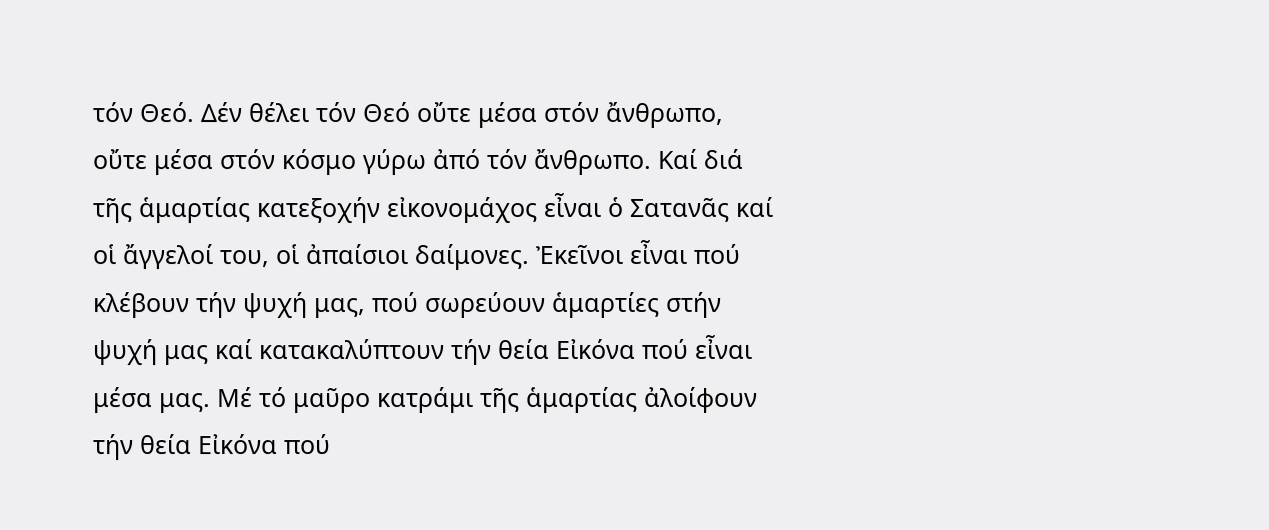τόν Θεό. Δέν θέλει τόν Θεό οὔτε μέσα στόν ἄνθρωπο, οὔτε μέσα στόν κόσμο γύρω ἀπό τόν ἄνθρωπο. Καί διά τῆς ἁμαρτίας κατεξοχήν εἰκονομάχος εἶναι ὁ Σατανᾶς καί οἱ ἄγγελοί του, οἱ ἀπαίσιοι δαίμονες. Ἐκεῖνοι εἶναι πού κλέβουν τήν ψυχή μας, πού σωρεύουν ἁμαρτίες στήν ψυχή μας καί κατακαλύπτουν τήν θεία Εἰκόνα πού εἶναι μέσα μας. Μέ τό μαῦρο κατράμι τῆς ἁμαρτίας ἀλοίφουν τήν θεία Εἰκόνα πού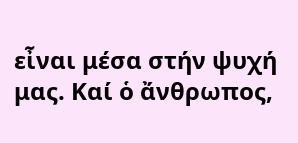εἶναι μέσα στήν ψυχή μας. Καί ὁ ἄνθρωπος,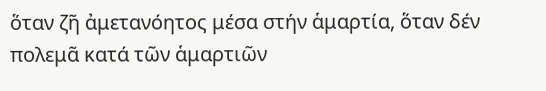ὅταν ζῆ ἀμετανόητος μέσα στήν ἁμαρτία, ὅταν δέν πολεμᾶ κατά τῶν ἁμαρτιῶν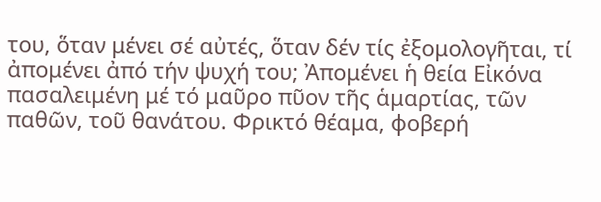του, ὅταν μένει σέ αὐτές, ὅταν δέν τίς ἐξομολογῆται, τί ἀπομένει ἀπό τήν ψυχή του; Ἀπομένει ἡ θεία Εἰκόνα πασαλειμένη μέ τό μαῦρο πῦον τῆς ἁμαρτίας, τῶν παθῶν, τοῦ θανάτου. Φρικτό θέαμα, φοβερή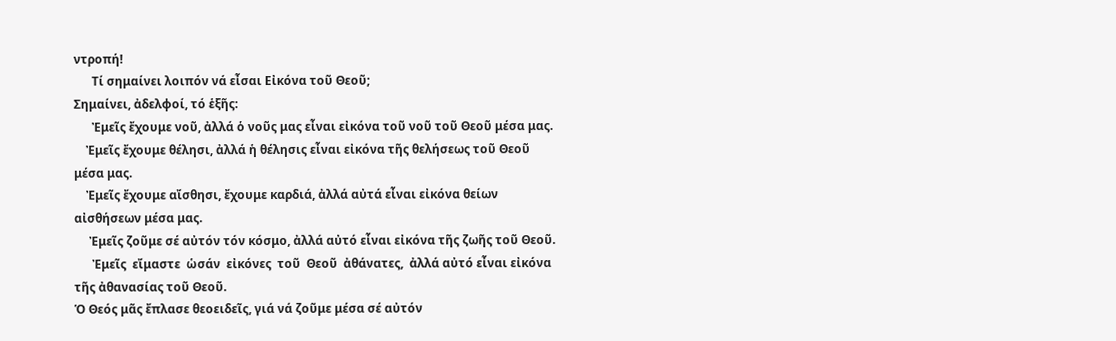ντροπή!
      Τί σημαίνει λοιπόν νά εἶσαι Εἰκόνα τοῦ Θεοῦ;
Σημαίνει, ἀδελφοί, τό ἑξῆς:
      Ἐμεῖς ἔχουμε νοῦ, ἀλλά ὁ νοῦς μας εἶναι εἰκόνα τοῦ νοῦ τοῦ Θεοῦ μέσα μας.
    Ἐμεῖς ἔχουμε θέλησι, ἀλλά ἡ θέλησις εἶναι εἰκόνα τῆς θελήσεως τοῦ Θεοῦ μέσα μας.
    Ἐμεῖς ἔχουμε αἴσθησι, ἔχουμε καρδιά, ἀλλά αὐτά εἶναι εἰκόνα θείων αἰσθήσεων μέσα μας.
     Ἐμεῖς ζοῦμε σέ αὐτόν τόν κόσμο, ἀλλά αὐτό εἶναι εἰκόνα τῆς ζωῆς τοῦ Θεοῦ.
      Ἐμεῖς  εἴμαστε  ὡσάν  εἰκόνες  τοῦ  Θεοῦ  ἀθάνατες,  ἀλλά αὐτό εἶναι εἰκόνα τῆς ἀθανασίας τοῦ Θεοῦ.
Ὁ Θεός μᾶς ἔπλασε θεοειδεῖς, γιά νά ζοῦμε μέσα σέ αὐτόν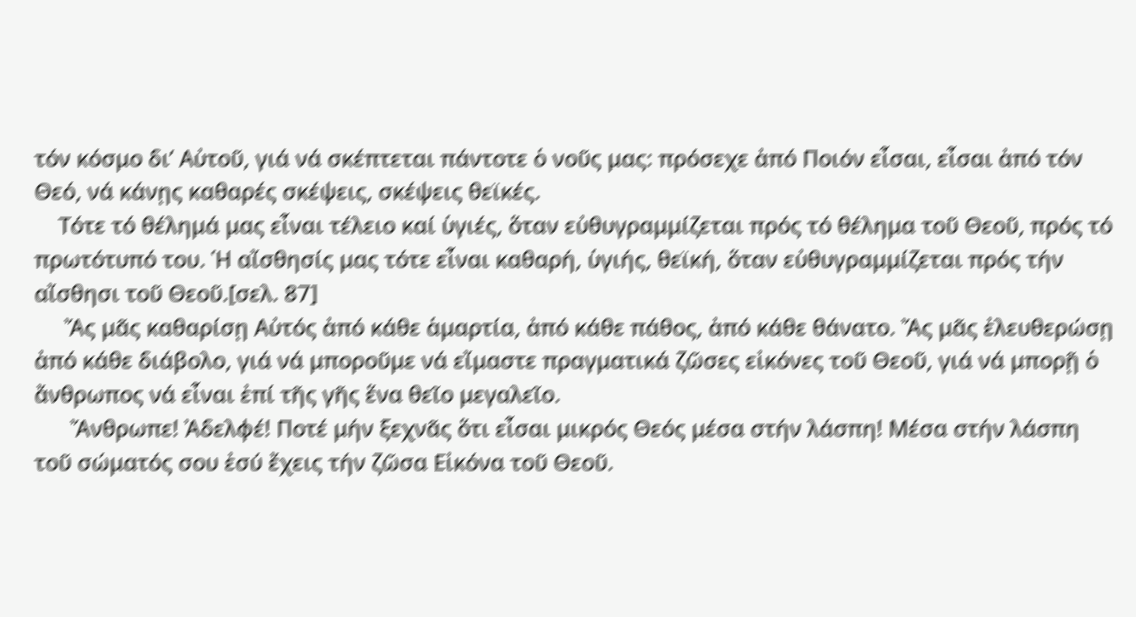τόν κόσμο δι’ Αὐτοῦ, γιά νά σκέπτεται πάντοτε ὁ νοῦς μας: πρόσεχε ἀπό Ποιόν εἶσαι, εἶσαι ἀπό τόν Θεό, νά κάνῃς καθαρές σκέψεις, σκέψεις θεϊκές.
    Τότε τό θέλημά μας εἶναι τέλειο καί ὑγιές, ὅταν εὐθυγραμμίζεται πρός τό θέλημα τοῦ Θεοῦ, πρός τό πρωτότυπό του. Ἡ αἴσθησίς μας τότε εἶναι καθαρή, ὑγιής, θεϊκή, ὅταν εὐθυγραμμίζεται πρός τήν αἴσθησι τοῦ Θεοῦ.[σελ. 87]
     Ἄς μᾶς καθαρίσῃ Αὐτός ἀπό κάθε ἁμαρτία, ἀπό κάθε πάθος, ἀπό κάθε θάνατο. Ἄς μᾶς ἐλευθερώσῃ ἀπό κάθε διάβολο, γιά νά μποροῦμε νά εἴμαστε πραγματικά ζῶσες εἰκόνες τοῦ Θεοῦ, γιά νά μπορῇ ὁ ἄνθρωπος νά εἶναι ἐπί τῆς γῆς ἕνα θεῖο μεγαλεῖο.
      Ἄνθρωπε! Ἀδελφέ! Ποτέ μήν ξεχνᾶς ὅτι εἶσαι μικρός Θεός μέσα στήν λάσπη! Μέσα στήν λάσπη τοῦ σώματός σου ἐσύ ἔχεις τήν ζῶσα Εἰκόνα τοῦ Θεοῦ.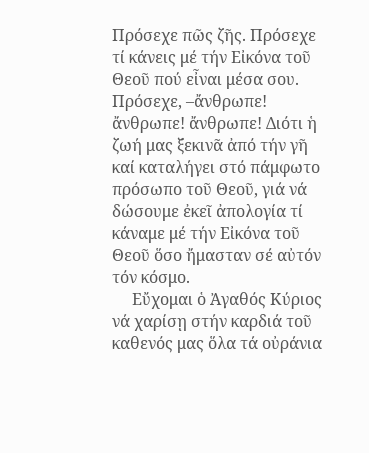Πρόσεχε πῶς ζῆς. Πρόσεχε τί κάνεις μέ τήν Εἰκόνα τοῦ Θεοῦ πού εἶναι μέσα σου. Πρόσεχε, –ἄνθρωπε! ἄνθρωπε! ἄνθρωπε! Διότι ἡ ζωή μας ξεκινᾶ ἀπό τήν γῆ καί καταλήγει στό πάμφωτο πρόσωπο τοῦ Θεοῦ, γιά νά δώσουμε ἐκεῖ ἀπολογία τί κάναμε μέ τήν Εἰκόνα τοῦ Θεοῦ ὅσο ἤμασταν σέ αὐτόν τόν κόσμο.
     Εὔχομαι ὁ Ἀγαθός Κύριος νά χαρίσῃ στήν καρδιά τοῦ καθενός μας ὅλα τά οὐράνια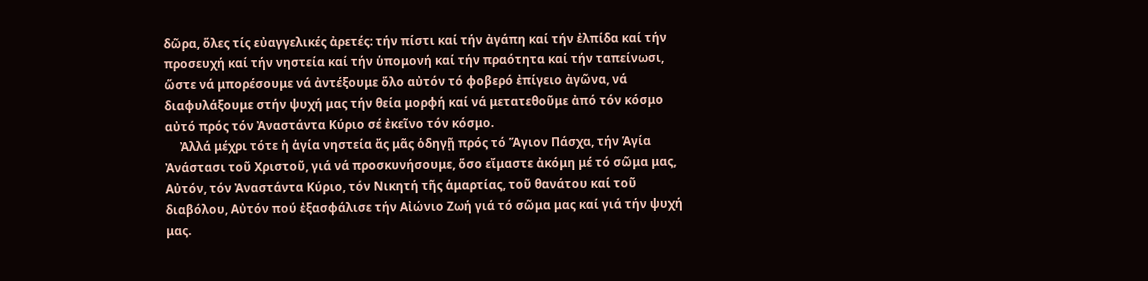δῶρα, ὅλες τίς εὐαγγελικές ἀρετές: τήν πίστι καί τήν ἀγάπη καί τήν ἐλπίδα καί τήν προσευχή καί τήν νηστεία καί τήν ὑπομονή καί τήν πραότητα καί τήν ταπείνωσι, ὥστε νά μπορέσουμε νά ἀντέξουμε ὅλο αὐτόν τό φοβερό ἐπίγειο ἀγῶνα, νά διαφυλάξουμε στήν ψυχή μας τήν θεία μορφή καί νά μετατεθοῦμε ἀπό τόν κόσμο αὐτό πρός τόν Ἀναστάντα Κύριο σέ ἐκεῖνο τόν κόσμο.
     Ἀλλά μέχρι τότε ἡ ἁγία νηστεία ἄς μᾶς ὁδηγῇ πρός τό Ἅγιον Πάσχα, τήν Ἁγία Ἀνάστασι τοῦ Χριστοῦ, γιά νά προσκυνήσουμε, ὅσο εἴμαστε ἀκόμη μέ τό σῶμα μας, Αὐτόν, τόν Ἀναστάντα Κύριο, τόν Νικητή τῆς ἁμαρτίας, τοῦ θανάτου καί τοῦ διαβόλου, Αὐτόν πού ἐξασφάλισε τήν Αἰώνιο Ζωή γιά τό σῶμα μας καί γιά τήν ψυχή μας.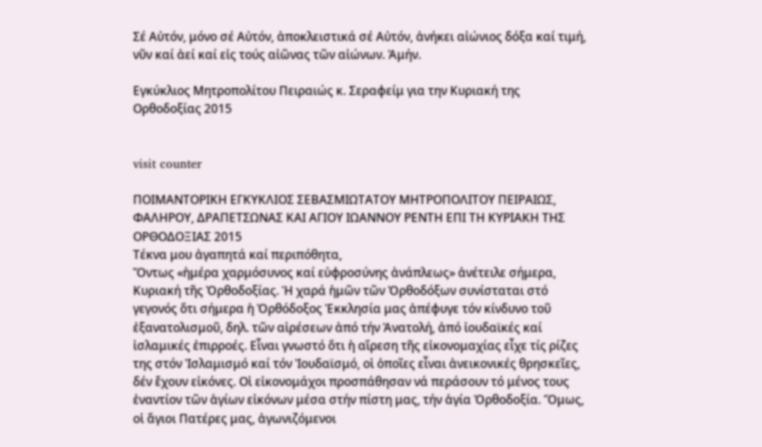Σέ Αὐτόν, μόνο σέ Αὐτόν, ἀποκλειστικά σέ Αὐτόν, ἀνήκει αἰώνιος δόξα καί τιμή, νῦν καί ἀεί καί εἰς τούς αἰῶνας τῶν αἰώνων. Ἀμήν.

Εγκύκλιος Μητροπολίτου Πειραιώς κ. Σεραφείμ για την Κυριακή της Ορθοδοξίας 2015


visit counter

ΠΟΙΜΑΝΤΟΡΙΚΗ ΕΓΚΥΚΛΙΟΣ ΣΕΒΑΣΜΙΩΤΑΤΟΥ ΜΗΤΡΟΠΟΛΙΤΟΥ ΠΕΙΡΑΙΩΣ, ΦΑΛΗΡΟΥ, ΔΡΑΠΕΤΣΩΝΑΣ ΚΑΙ ΑΓΙΟΥ ΙΩΑΝΝΟΥ ΡΕΝΤΗ ΕΠΙ ΤΗ ΚΥΡΙΑΚΗ ΤΗΣ ΟΡΘΟΔΟΞΙΑΣ 2015
Τέκνα μου ἀγαπητά καί περιπόθητα,
Ὄντως «ἡμέρα χαρμόσυνος καί εὐφροσύνης ἀνάπλεως» ἀνέτειλε σήμερα, Κυριακή τῆς Ὀρθοδοξίας. Ἡ χαρά ἡμῶν τῶν Ὀρθοδόξων συνίσταται στό γεγονός ὅτι σήμερα ἡ Ὀρθόδοξος Ἐκκλησία μας ἀπέφυγε τόν κίνδυνο τοῦ ἐξανατολισμοῦ, δηλ. τῶν αἱρέσεων ἀπό τήν Ἀνατολή, ἀπό ἰουδαϊκές καί ἰσλαμικές ἐπιρροές. Εἶναι γνωστό ὅτι ἡ αἵρεση τῆς εἰκονομαχίας εἶχε τίς ρίζες της στόν Ἰσλαμισμό καί τόν Ἰουδαϊσμό, οἱ ὁποῖες εἶναι ἀνεικονικές θρησκεῖες, δέν ἔχουν εἰκόνες. Οἱ εἰκονομάχοι προσπάθησαν νά περάσουν τό μένος τους ἐναντίον τῶν ἁγίων εἰκόνων μέσα στήν πίστη μας, τήν ἁγία Ὀρθοδοξία. Ὅμως, οἱ ἅγιοι Πατέρες μας, ἀγωνιζόμενοι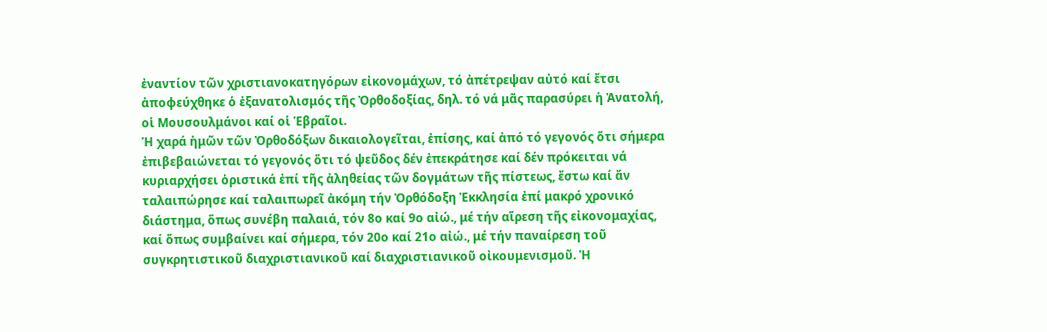ἐναντίον τῶν χριστιανοκατηγόρων εἰκονομάχων, τό ἀπέτρεψαν αὐτό καί ἔτσι ἀποφεύχθηκε ὁ ἐξανατολισμός τῆς Ὀρθοδοξίας, δηλ. τό νά μᾶς παρασύρει ἡ Ἀνατολή, οἱ Μουσουλμάνοι καί οἱ Ἑβραῖοι.
Ἡ χαρά ἡμῶν τῶν Ὀρθοδόξων δικαιολογεῖται, ἐπίσης, καί ἀπό τό γεγονός ὅτι σήμερα ἐπιβεβαιώνεται τό γεγονός ὅτι τό ψεῦδος δέν ἐπεκράτησε καί δέν πρόκειται νά κυριαρχήσει ὁριστικά ἐπί τῆς ἀληθείας τῶν δογμάτων τῆς πίστεως, ἔστω καί ἄν ταλαιπώρησε καί ταλαιπωρεῖ ἀκόμη τήν Ὀρθόδοξη Ἐκκλησία ἐπί μακρό χρονικό διάστημα, ὅπως συνέβη παλαιά, τόν 8ο καί 9ο αἰώ., μέ τήν αἵρεση τῆς εἰκονομαχίας, καί ὅπως συμβαίνει καί σήμερα, τόν 20ο καί 21ο αἰώ., μέ τήν παναίρεση τοῦ συγκρητιστικοῦ διαχριστιανικοῦ καί διαχριστιανικοῦ οἰκουμενισμοῦ. Ἡ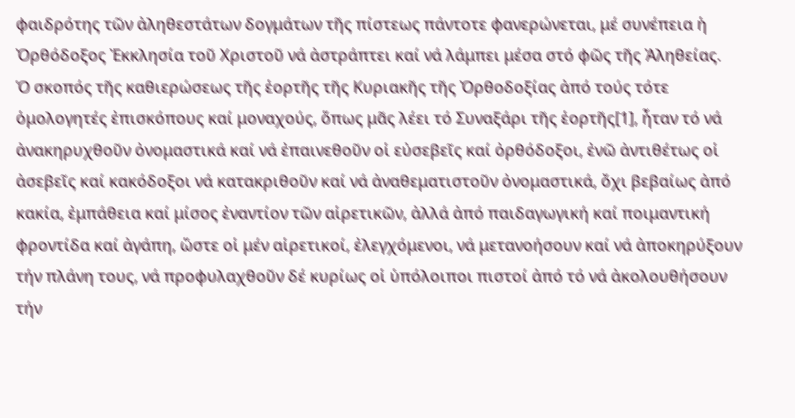φαιδρότης τῶν ἀληθεστάτων δογμάτων τῆς πίστεως πάντοτε φανερώνεται, μέ συνέπεια ἡ Ὀρθόδοξος Ἐκκλησία τοῦ Χριστοῦ νά ἀστράπτει καί νά λάμπει μέσα στό φῶς τῆς Ἀληθείας.
Ὁ σκοπός τῆς καθιερώσεως τῆς ἑορτῆς τῆς Κυριακῆς τῆς Ὀρθοδοξίας ἀπό τούς τότε ὁμολογητές ἐπισκόπους καί μοναχούς, ὅπως μᾶς λέει τό Συναξάρι τῆς ἑορτῆς[1], ἦταν τό νά ἀνακηρυχθοῦν ὀνομαστικά καί νά ἐπαινεθοῦν οἱ εὐσεβεῖς καί ὀρθόδοξοι, ἐνῶ ἀντιθέτως οἱ ἀσεβεῖς καί κακόδοξοι νά κατακριθοῦν καί νά ἀναθεματιστοῦν ὀνομαστικά, ὄχι βεβαίως ἀπό κακία, ἐμπάθεια καί μίσος ἐναντίον τῶν αἱρετικῶν, ἀλλά ἀπό παιδαγωγική καί ποιμαντική φροντίδα καί ἀγάπη, ὥστε οἱ μέν αἱρετικοί, ἐλεγχόμενοι, νά μετανοήσουν καί νά ἀποκηρύξουν τήν πλάνη τους, νά προφυλαχθοῦν δέ κυρίως οἱ ὑπόλοιποι πιστοί ἀπό τό νά ἀκολουθήσουν τήν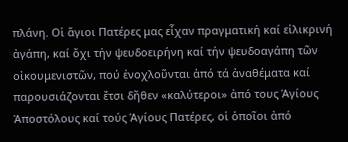πλάνη. Οἱ ἅγιοι Πατέρες μας εἶχαν πραγματική καί εἰλικρινή ἀγάπη, καί ὄχι τήν ψευδοειρήνη καί τήν ψευδοαγάπη τῶν οἰκουμενιστῶν, πού ἐνοχλοῦνται ἀπό τά ἀναθέματα καί παρουσιάζονται ἔτσι δῆθεν «καλύτεροι» ἀπό τους Ἁγίους Ἀποστόλους καί τούς Ἁγίους Πατέρες, οἱ ὁποῖοι ἀπό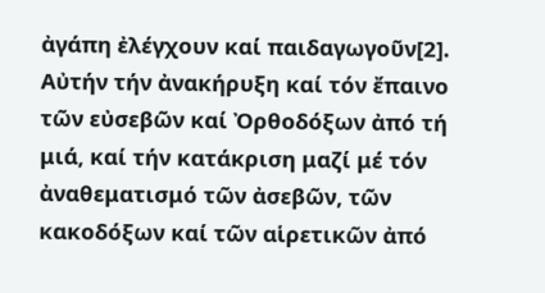ἀγάπη ἐλέγχουν καί παιδαγωγοῦν[2].
Αὐτήν τήν ἀνακήρυξη καί τόν ἔπαινο τῶν εὐσεβῶν καί Ὀρθοδόξων ἀπό τή μιά, καί τήν κατάκριση μαζί μέ τόν ἀναθεματισμό τῶν ἀσεβῶν, τῶν κακοδόξων καί τῶν αἱρετικῶν ἀπό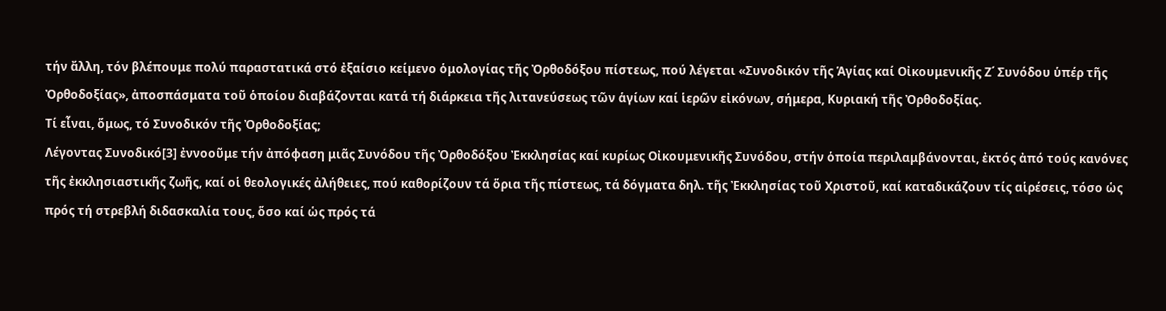τήν ἄλλη, τόν βλέπουμε πολύ παραστατικά στό ἐξαίσιο κείμενο ὁμολογίας τῆς Ὀρθοδόξου πίστεως, πού λέγεται «Συνοδικόν τῆς Ἁγίας καί Οἰκουμενικῆς Ζ΄ Συνόδου ὑπέρ τῆς Ὀρθοδοξίας», ἀποσπάσματα τοῦ ὁποίου διαβάζονται κατά τή διάρκεια τῆς λιτανεύσεως τῶν ἁγίων καί ἱερῶν εἰκόνων, σήμερα, Κυριακή τῆς Ὀρθοδοξίας.
Τί εἶναι, ὅμως, τό Συνοδικόν τῆς Ὀρθοδοξίας;
Λέγοντας Συνοδικό[3] ἐννοοῦμε τήν ἀπόφαση μιᾶς Συνόδου τῆς Ὀρθοδόξου Ἐκκλησίας καί κυρίως Οἰκουμενικῆς Συνόδου, στήν ὁποία περιλαμβάνονται, ἐκτός ἀπό τούς κανόνες τῆς ἐκκλησιαστικῆς ζωῆς, καί οἱ θεολογικές ἀλήθειες, πού καθορίζουν τά ὅρια τῆς πίστεως, τά δόγματα δηλ. τῆς Ἐκκλησίας τοῦ Χριστοῦ, καί καταδικάζουν τίς αἱρέσεις, τόσο ὡς πρός τή στρεβλή διδασκαλία τους, ὅσο καί ὡς πρός τά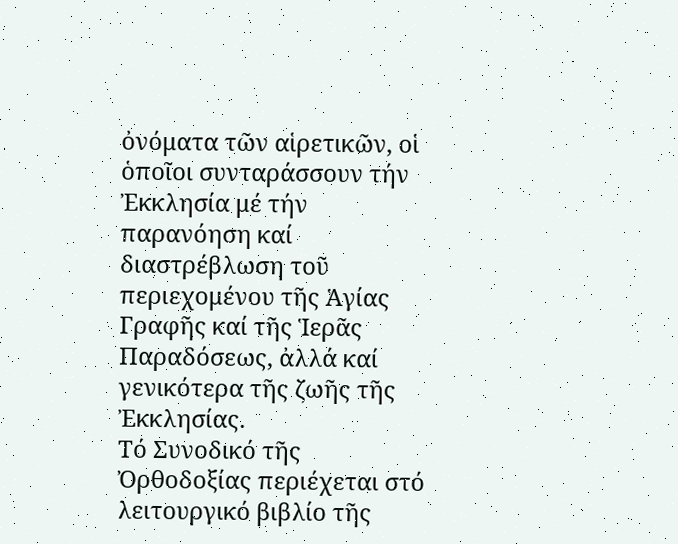ὀνόματα τῶν αἱρετικῶν, οἱ ὁποῖοι συνταράσσουν τήν Ἐκκλησία μέ τήν παρανόηση καί διαστρέβλωση τοῦ περιεχομένου τῆς Ἁγίας Γραφῆς καί τῆς Ἱερᾶς Παραδόσεως, ἀλλά καί γενικότερα τῆς ζωῆς τῆς Ἐκκλησίας.
Τό Συνοδικό τῆς Ὀρθοδοξίας περιέχεται στό λειτουργικό βιβλίο τῆς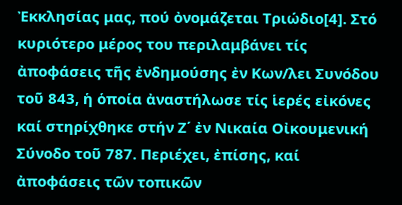Ἐκκλησίας μας, πού ὀνομάζεται Τριώδιο[4]. Στό κυριότερο μέρος του περιλαμβάνει τίς ἀποφάσεις τῆς ἐνδημούσης ἐν Κων/λει Συνόδου τοῦ 843, ἡ ὁποία ἀναστήλωσε τίς ἱερές εἰκόνες καί στηρίχθηκε στήν Ζ΄ ἐν Νικαία Οἰκουμενική Σύνοδο τοῦ 787. Περιέχει, ἐπίσης, καί ἀποφάσεις τῶν τοπικῶν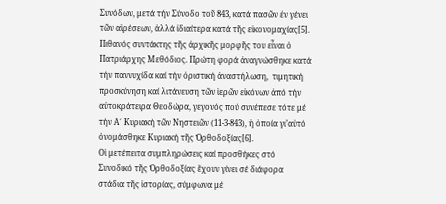Συνόδων, μετά τήν Σύνοδο τοῦ 843, κατά πασῶν ἐν γένει τῶν αἱρέσεων, ἀλλά ἰδιαίτερα κατά τῆς εἰκονομαχίας[5].
Πιθανός συντάκτης τῆς ἀρχικῆς μορφῆς του εἶναι ὁ Πατριάρχης Μεθόδιος. Πρώτη φορά ἀναγνώσθηκε κατά τήν παννυχίδα καί τήν ὁριστική ἀναστήλωση,  τιμητική προσκύνηση καί λιτάνευση τῶν ἱερῶν εἰκόνων ἀπό τήν αὐτοκράτειρα Θεοδώρα, γεγονός πού συνέπεσε τότε μέ τήν Α΄ Κυριακή τῶν Νηστειῶν (11-3-843), ἡ ὁποία γι’αὐτό ὀνομάσθηκε Κυριακή τῆς Ὀρθοδοξίας[6].
Οἱ μετέπειτα συμπληρώσεις καί προσθήκες στό Συνοδικό τῆς Ὀρθοδοξίας ἔχουν γίνει σέ διάφορα στάδια τῆς ἱστορίας, σύμφωνα μέ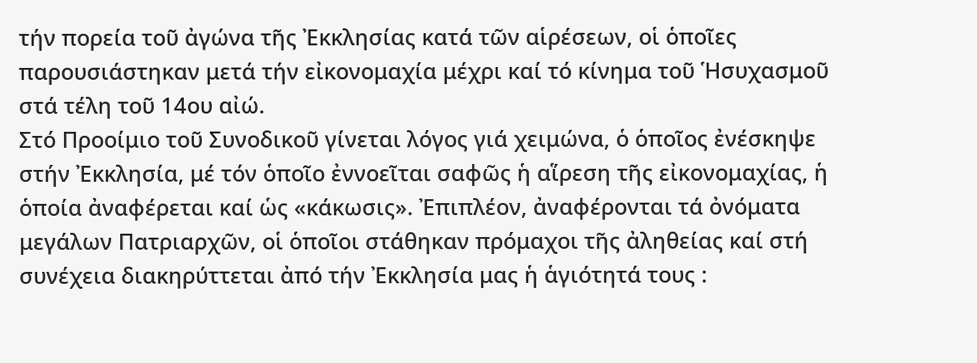τήν πορεία τοῦ ἀγώνα τῆς Ἐκκλησίας κατά τῶν αἱρέσεων, οἱ ὁποῖες παρουσιάστηκαν μετά τήν εἰκονομαχία μέχρι καί τό κίνημα τοῦ Ἡσυχασμοῦ στά τέλη τοῦ 14ου αἰώ.
Στό Προοίμιο τοῦ Συνοδικοῦ γίνεται λόγος γιά χειμώνα, ὁ ὁποῖος ἐνέσκηψε στήν Ἐκκλησία, μέ τόν ὁποῖο ἐννοεῖται σαφῶς ἡ αἵρεση τῆς εἰκονομαχίας, ἡ ὁποία ἀναφέρεται καί ὡς «κάκωσις». Ἐπιπλέον, ἀναφέρονται τά ὀνόματα μεγάλων Πατριαρχῶν, οἱ ὁποῖοι στάθηκαν πρόμαχοι τῆς ἀληθείας καί στή συνέχεια διακηρύττεται ἀπό τήν Ἐκκλησία μας ἡ ἁγιότητά τους :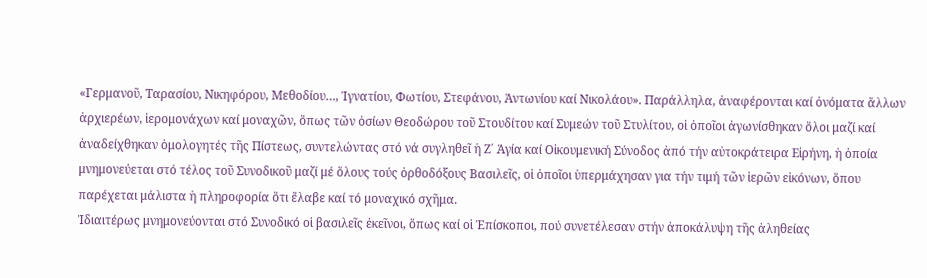«Γερμανοῦ, Ταρασίου, Νικηφόρου, Μεθοδίου…, Ἰγνατίου, Φωτίου, Στεφάνου, Ἀντωνίου καί Νικολάου». Παράλληλα, ἀναφέρονται καί ὀνόματα ἄλλων ἀρχιερέων, ἱερομονάχων καί μοναχῶν, ὅπως τῶν ὁσίων Θεοδώρου τοῦ Στουδίτου καί Συμεών τοῦ Στυλίτου, οἱ ὁποῖοι ἀγωνίσθηκαν ὅλοι μαζί καί ἀναδείχθηκαν ὁμολογητές τῆς Πίστεως, συντελώντας στό νά συγληθεῖ ἡ Ζ΄ Ἁγία καί Οἰκουμενική Σύνοδος ἀπό τήν αὐτοκράτειρα Εἰρήνη, ἡ ὁποία μνημονεύεται στό τέλος τοῦ Συνοδικοῦ μαζί μέ ὅλους τούς ὀρθοδόξους Βασιλεῖς, οἱ ὁποῖοι ὑπερμάχησαν για τήν τιμή τῶν ἱερῶν εἰκόνων, ὅπου παρέχεται μάλιστα ἡ πληροφορία ὅτι ἔλαβε καί τό μοναχικό σχῆμα.
Ἰδιαιτέρως μνημονεύονται στό Συνοδικό οἱ βασιλεῖς ἐκεῖνοι, ὅπως καί οἱ Ἐπίσκοποι, πού συνετέλεσαν στήν ἀποκάλυψη τῆς ἀληθείας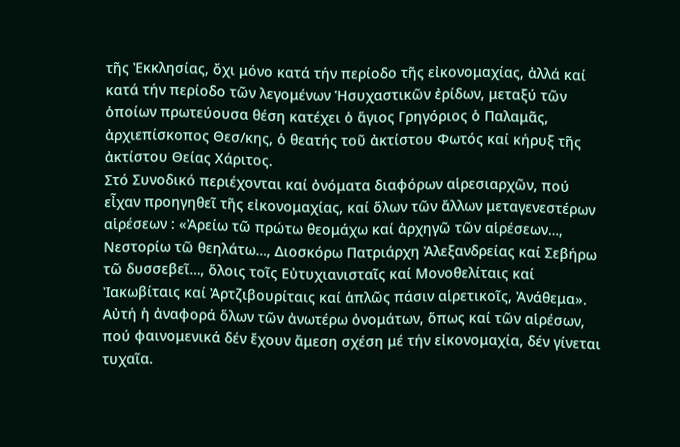τῆς Ἐκκλησίας, ὄχι μόνο κατά τήν περίοδο τῆς εἰκονομαχίας, ἀλλά καί κατά τήν περίοδο τῶν λεγομένων Ἡσυχαστικῶν ἐρίδων, μεταξύ τῶν ὁποίων πρωτεύουσα θέση κατέχει ὁ ἅγιος Γρηγόριος ὁ Παλαμᾶς, ἀρχιεπίσκοπος Θεσ/κης, ὁ θεατής τοῦ ἀκτίστου Φωτός καί κήρυξ τῆς ἀκτίστου Θείας Χάριτος.
Στό Συνοδικό περιέχονται καί ὀνόματα διαφόρων αἱρεσιαρχῶν, πού εἶχαν προηγηθεῖ τῆς εἰκονομαχίας, καί ὅλων τῶν ἄλλων μεταγενεστέρων αἱρέσεων : «Ἀρείω τῶ πρώτω θεομάχω καί ἀρχηγῶ τῶν αἱρέσεων…, Νεστορίω τῶ θεηλάτω…, Διοσκόρω Πατριάρχη Ἀλεξανδρείας καί Σεβήρω τῶ δυσσεβεῖ…, ὅλοις τοῖς Εὐτυχιανισταῖς καί Μονοθελίταις καί Ἰακωβίταις καί Ἀρτζιβουρίταις καί ἁπλῶς πάσιν αἱρετικοῖς, Ἀνάθεμα».
Αὐτή ἡ ἀναφορά ὅλων τῶν ἀνωτέρω ὀνομάτων, ὅπως καί τῶν αἱρέσων, πού φαινομενικά δέν ἔχουν ἄμεση σχέση μέ τήν εἰκονομαχία, δέν γίνεται τυχαῖα.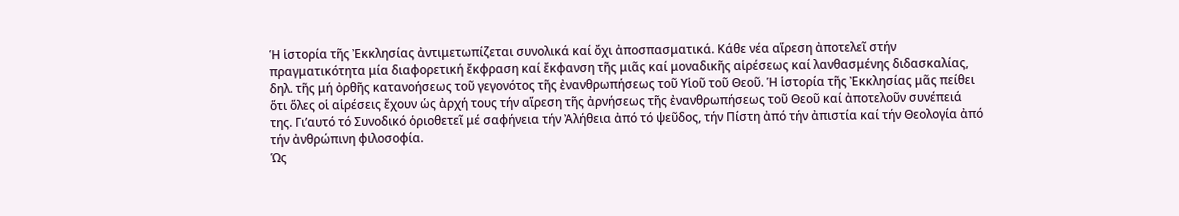Ἡ ἱστορία τῆς Ἐκκλησίας ἀντιμετωπίζεται συνολικά καί ὄχι ἀποσπασματικά. Κάθε νέα αἵρεση ἀποτελεῖ στήν πραγματικότητα μία διαφορετική ἔκφραση καί ἔκφανση τῆς μιᾶς καί μοναδικῆς αἱρέσεως καί λανθασμένης διδασκαλίας, δηλ. τῆς μή ὀρθῆς κατανοήσεως τοῦ γεγονότος τῆς ἐνανθρωπήσεως τοῦ Υἱοῦ τοῦ Θεοῦ. Ἡ ἱστορία τῆς Ἐκκλησίας μᾶς πείθει ὅτι ὅλες οἱ αἱρέσεις ἔχουν ὡς ἀρχή τους τήν αἵρεση τῆς ἀρνήσεως τῆς ἐνανθρωπήσεως τοῦ Θεοῦ καί ἀποτελοῦν συνέπειά της. Γι’αυτό τό Συνοδικό ὁριοθετεῖ μέ σαφήνεια τήν Ἀλήθεια ἀπό τό ψεῦδος, τήν Πίστη ἀπό τήν ἀπιστία καί τήν Θεολογία ἀπό τήν ἀνθρώπινη φιλοσοφία.
Ὡς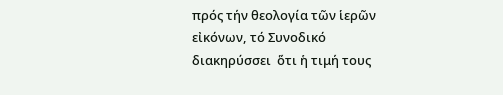πρός τήν θεολογία τῶν ἱερῶν εἰκόνων, τό Συνοδικό διακηρύσσει  ὅτι ἡ τιμή τους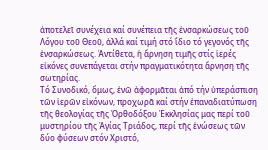ἀποτελεῖ συνέχεια καί συνέπεια τῆς ἐνσαρκώσεως τοῦ Λόγου τοῦ Θεοῦ, ἀλλά καί τιμή στό ἴδιο τό γεγονός τῆς ἐνσαρκώσεως. Ἀντίθετα, ἡ ἄρνηση τιμῆς στίς ἱερές εἰκόνες συνεπάγεται στήν πραγματικότητα ἄρνηση τῆς σωτηρίας.
Τό Συνοδικό, ὅμως, ἐνῶ ἀφορμᾶται ἀπό τήν ὑπεράσπιση τῶν ἱερῶν εἰκόνων, προχωρᾶ καί στήν ἐπαναδιατύπωση τῆς θεολογίας τῆς Ὀρθοδόξου Ἐκκλησίας μας περί τοῦ μυστηρίου τῆς Ἁγίας Τριάδος, περί τῆς ἑνώσεως τῶν δύο φύσεων στόν Χριστό,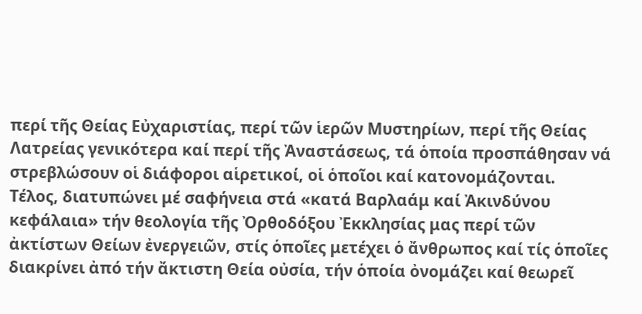περί τῆς Θείας Εὐχαριστίας, περί τῶν ἱερῶν Μυστηρίων, περί τῆς Θείας Λατρείας γενικότερα καί περί τῆς Ἀναστάσεως, τά ὁποία προσπάθησαν νά στρεβλώσουν οἱ διάφοροι αἱρετικοί, οἱ ὁποῖοι καί κατονομάζονται.
Τέλος, διατυπώνει μέ σαφήνεια στά «κατά Βαρλαάμ καί Ἀκινδύνου κεφάλαια» τήν θεολογία τῆς Ὀρθοδόξου Ἐκκλησίας μας περί τῶν ἀκτίστων Θείων ἐνεργειῶν, στίς ὁποῖες μετέχει ὁ ἄνθρωπος καί τίς ὁποῖες διακρίνει ἀπό τήν ἄκτιστη Θεία οὐσία, τήν ὁποία ὀνομάζει καί θεωρεῖ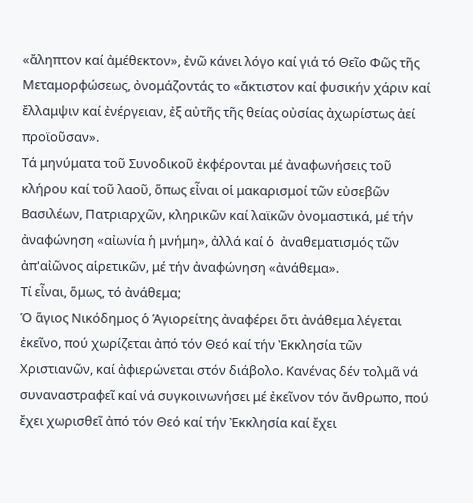«ἄληπτον καί ἀμέθεκτον», ἐνῶ κάνει λόγο καί γιά τό Θεῖο Φῶς τῆς Μεταμορφώσεως, ὀνομάζοντάς το «ἄκτιστον καί φυσικήν χάριν καί ἔλλαμψιν καί ἐνέργειαν, ἐξ αὐτῆς τῆς θείας οὐσίας ἀχωρίστως ἀεί προϊοῦσαν».
Τά μηνύματα τοῦ Συνοδικοῦ ἐκφέρονται μέ ἀναφωνήσεις τοῦ κλήρου καί τοῦ λαοῦ, ὅπως εἶναι οἱ μακαρισμοί τῶν εὐσεβῶν Βασιλέων, Πατριαρχῶν, κληρικῶν καί λαϊκῶν ὀνομαστικά, μέ τήν ἀναφώνηση «αἰωνία ἡ μνήμη», ἀλλά καί ὁ  ἀναθεματισμός τῶν ἀπ'αἰῶνος αἱρετικῶν, μέ τήν ἀναφώνηση «ἀνάθεμα».
Τί εἶναι, ὅμως, τό ἀνάθεμα;
Ὁ ἅγιος Νικόδημος ὁ Ἁγιορείτης ἀναφέρει ὅτι ἀνάθεμα λέγεται ἐκεῖνο, πού χωρίζεται ἀπό τόν Θεό καί τήν Ἐκκλησία τῶν Χριστιανῶν, καί ἀφιερώνεται στόν διάβολο. Κανένας δέν τολμᾶ νά συναναστραφεῖ καί νά συγκοινωνήσει μέ ἐκεῖνον τόν ἄνθρωπο, πού ἔχει χωρισθεῖ ἀπό τόν Θεό καί τήν Ἐκκλησία καί ἔχει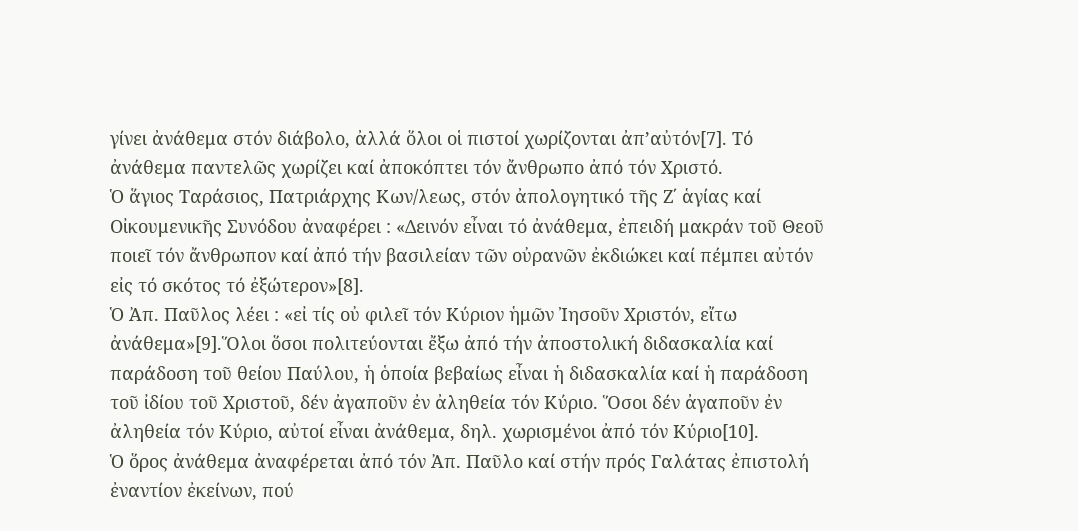γίνει ἀνάθεμα στόν διάβολο, ἀλλά ὅλοι οἱ πιστοί χωρίζονται ἀπ’αὐτόν[7]. Τό ἀνάθεμα παντελῶς χωρίζει καί ἀποκόπτει τόν ἄνθρωπο ἀπό τόν Χριστό.
Ὁ ἅγιος Ταράσιος, Πατριάρχης Κων/λεως, στόν ἀπολογητικό τῆς Ζ΄ ἁγίας καί Οἰκουμενικῆς Συνόδου ἀναφέρει : «Δεινόν εἶναι τό ἀνάθεμα, ἐπειδή μακράν τοῦ Θεοῦ ποιεῖ τόν ἄνθρωπον καί ἀπό τήν βασιλείαν τῶν οὐρανῶν ἐκδιώκει καί πέμπει αὐτόν εἰς τό σκότος τό ἐξώτερον»[8].
Ὁ Ἀπ. Παῦλος λέει : «εἰ τίς οὐ φιλεῖ τόν Κύριον ἡμῶν Ἰησοῦν Χριστόν, εἴτω ἀνάθεμα»[9].Ὅλοι ὅσοι πολιτεύονται ἔξω ἀπό τήν ἀποστολική διδασκαλία καί παράδοση τοῦ θείου Παύλου, ἡ ὁποία βεβαίως εἶναι ἡ διδασκαλία καί ἡ παράδοση τοῦ ἰδίου τοῦ Χριστοῦ, δέν ἀγαποῦν ἐν ἀληθεία τόν Κύριο. Ὅσοι δέν ἀγαποῦν ἐν ἀληθεία τόν Κύριο, αὐτοί εἶναι ἀνάθεμα, δηλ. χωρισμένοι ἀπό τόν Κύριο[10].
Ὁ ὅρος ἀνάθεμα ἀναφέρεται ἀπό τόν Ἀπ. Παῦλο καί στήν πρός Γαλάτας ἐπιστολή ἐναντίον ἐκείνων, πού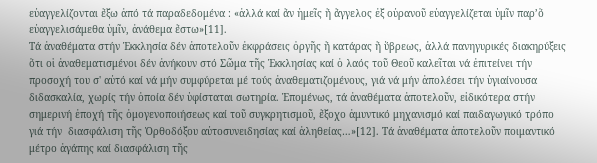εὐαγγελίζονται ἔξω ἀπό τά παραδεδομένα : «ἀλλά καί ἄν ἡμεῖς ἤ ἄγγελος ἐξ οὐρανοῦ εὐαγγελίζεται ὑμῖν παρ’ὅ εὐαγγελισάμεθα ὑμῖν, ἀνάθεμα ἔστω»[11].
Τά ἀναθέματα στήν Ἐκκλησία δέν ἀποτελοῦν ἐκφράσεις ὀργῆς ἤ κατάρας ἤ ὕβρεως, ἀλλά πανηγυρικές διακηρύξεις ὅτι οἱ ἀναθεματισμένοι δέν ἀνήκουν στό Σῶμα τῆς Ἐκκλησίας καί ὁ λαός τοῦ Θεοῦ καλεῖται νά ἐπιτείνει τήν προσοχή του σ' αὐτό καί νά μήν συμφύρεται μέ τούς ἀναθεματιζομένους, γιά νά μήν ἀπολέσει τήν ὑγιαίνουσα διδασκαλία, χωρίς τήν ὁποία δέν ὑφίσταται σωτηρία. Ἑπομένως, τά ἀναθέματα ἀποτελοῦν, εἰδικότερα στήν σημερινή ἐποχή τῆς ὁμογενοποιήσεως καί τοῦ συγκρητισμοῦ, ἔξοχο ἀμυντικό μηχανισμό καί παιδαγωγικό τρόπο γιά τήν  διασφάλιση τῆς Ὀρθοδόξου αὐτοσυνειδησίας καί ἀληθείας…»[12]. Τά ἀναθέματα ἀποτελοῦν ποιμαντικό μέτρο ἀγάπης καί διασφάλιση τῆς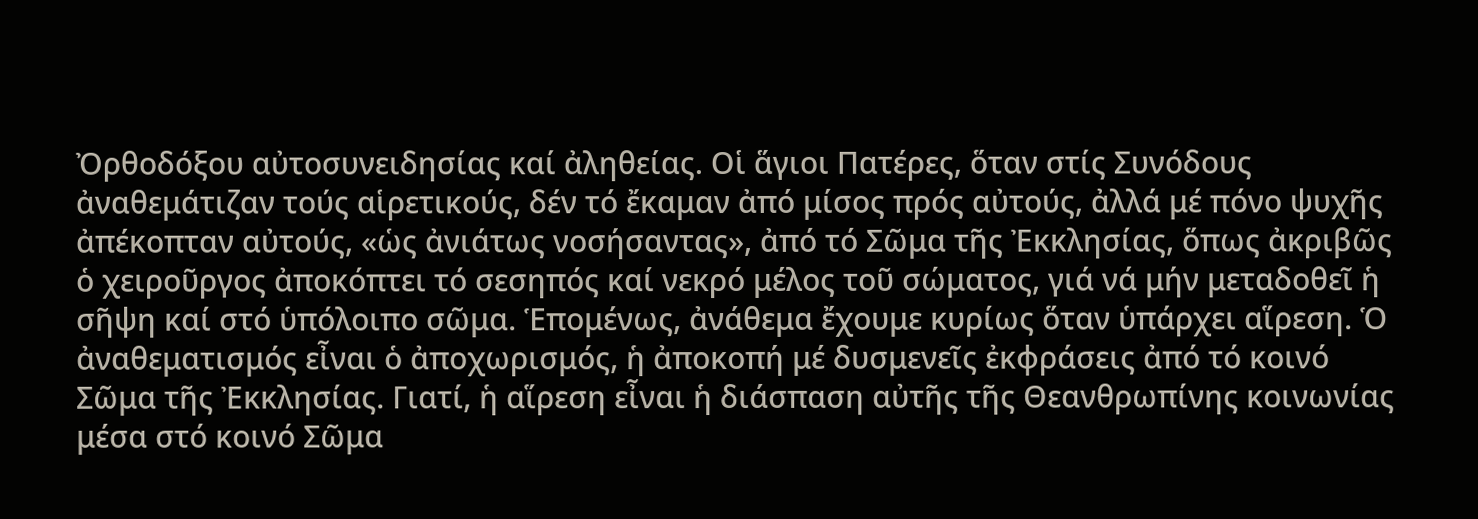Ὀρθοδόξου αὐτοσυνειδησίας καί ἀληθείας. Οἱ ἅγιοι Πατέρες, ὅταν στίς Συνόδους ἀναθεμάτιζαν τούς αἱρετικούς, δέν τό ἔκαμαν ἀπό μίσος πρός αὐτούς, ἀλλά μέ πόνο ψυχῆς ἀπέκοπταν αὐτούς, «ὡς ἀνιάτως νοσήσαντας», ἀπό τό Σῶμα τῆς Ἐκκλησίας, ὅπως ἀκριβῶς ὁ χειροῦργος ἀποκόπτει τό σεσηπός καί νεκρό μέλος τοῦ σώματος, γιά νά μήν μεταδοθεῖ ἡ σῆψη καί στό ὑπόλοιπο σῶμα. Ἑπομένως, ἀνάθεμα ἔχουμε κυρίως ὅταν ὑπάρχει αἵρεση. Ὁ ἀναθεματισμός εἶναι ὁ ἀποχωρισμός, ἡ ἀποκοπή μέ δυσμενεῖς ἐκφράσεις ἀπό τό κοινό Σῶμα τῆς Ἐκκλησίας. Γιατί, ἡ αἵρεση εἶναι ἡ διάσπαση αὐτῆς τῆς Θεανθρωπίνης κοινωνίας μέσα στό κοινό Σῶμα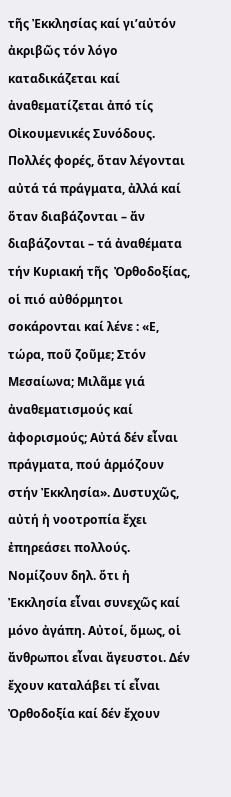τῆς Ἐκκλησίας καί γι’αὐτόν ἀκριβῶς τόν λόγο καταδικάζεται καί ἀναθεματίζεται ἀπό τίς Οἰκουμενικές Συνόδους.
Πολλές φορές, ὅταν λέγονται αὐτά τά πράγματα, ἀλλά καί ὅταν διαβάζονται – ἄν διαβάζονται – τά ἀναθέματα τήν Κυριακή τῆς  Ὀρθοδοξίας, οἱ πιό αὐθόρμητοι σοκάρονται καί λένε : «Ε, τώρα, ποῦ ζοῦμε; Στόν Μεσαίωνα; Μιλᾶμε γιά ἀναθεματισμούς καί ἀφορισμούς; Αὐτά δέν εἶναι πράγματα, πού ἁρμόζουν στήν Ἐκκλησία». Δυστυχῶς, αὐτή ἡ νοοτροπία ἔχει ἐπηρεάσει πολλούς. Νομίζουν δηλ. ὅτι ἡ Ἐκκλησία εἶναι συνεχῶς καί μόνο ἀγάπη. Αὐτοί, ὅμως, οἱ ἄνθρωποι εἶναι ἄγευστοι. Δέν ἔχουν καταλάβει τί εἶναι Ὀρθοδοξία καί δέν ἔχουν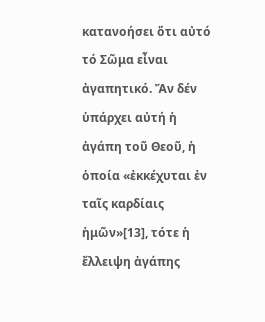κατανοήσει ὅτι αὐτό τό Σῶμα εἶναι ἀγαπητικό. Ἄν δέν ὑπάρχει αὐτή ἡ ἀγάπη τοῦ Θεοῦ, ἡ ὁποία «ἐκκέχυται ἐν ταῖς καρδίαις ἡμῶν»[13], τότε ἡ ἔλλειψη ἀγάπης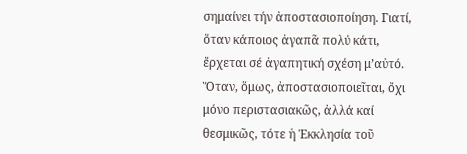σημαίνει τήν ἀποστασιοποίηση. Γιατί, ὅταν κάποιος ἀγαπᾶ πολύ κάτι, ἔρχεται σέ ἀγαπητική σχέση μ’αὐτό. Ὅταν, ὅμως, ἀποστασιοποιεῖται, ὄχι μόνο περιστασιακῶς, ἀλλά καί θεσμικῶς, τότε ἡ Ἐκκλησία τοῦ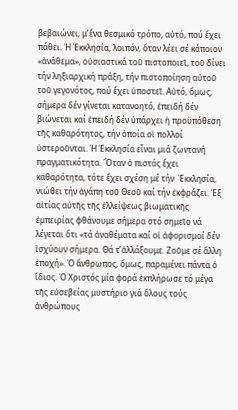βεβαιώνει, μ’ἕνα θεσμικό τρόπο, αὐτό, πού ἔχει πάθει. Ἡ Ἐκκλησία, λοιπόν, ὅταν λέει σέ κάποιον «ἀνάθεμα», οὐσιαστικά τοῦ πιστοποιεῖ, τοῦ δίνει τήν ληξιαρχική πράξη, τήν πιστοποίηση αὐτοῦ τοῦ γεγονότος, πού ἔχει ὑποστεῖ. Αὐτό, ὅμως, σήμερα δέν γίνεται κατανοητό, ἐπειδή δέν βιώνεται καί ἐπειδή δέν ὑπάρχει ἡ προϋπόθεση τῆς καθαρότητος, τήν ὁποία οἱ πολλοί ὑστεροῦνται. Ἡ Ἐκκλησία εἶναι μιά ζωντανή πραγματικότητα. Ὅταν ὁ πιστός ἔχει καθαρότητα, τότε ἔχει σχέση μέ τήν  Ἐκκλησία, νιώθει τήν ἀγάπη τοῦ Θεοῦ καί τήν ἐκφράζει. Ἐξ αἰτίας αὐτῆς τῆς ἐλλείψεως βιωματικῆς ἐμπειρίας φθάνουμε σήμερα στό σημεῖο νά λέγεται ὅτι «τά ἀναθέματα καί οἱ ἀφορισμοί δέν ἰσχύουν σήμερα. Θά τ’ἀλλάξουμε. Ζοῦμε σέ ἄλλη ἐποχή». Ὁ ἄνθρωπος, ὅμως, παραμένει πάντα ὁ ἴδιος. Ὁ Χριστός μία φορά ἐκπλήρωσε τό μέγα τῆς εὐσεβείας μυστήριο γιά ὅλους τούς ἀνθρώπους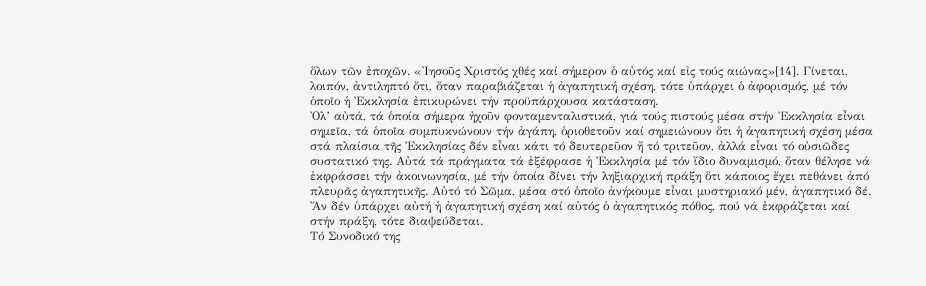ὅλων τῶν ἐποχῶν. «Ἰησοῦς Χριστός χθές καί σήμερον ὁ αὐτός καί εἰς τούς αιώνας»[14]. Γίνεται, λοιπόν, ἀντιληπτό ὅτι, ὅταν παραβιάζεται ἡ ἀγαπητική σχέση, τότε ὑπάρχει ὁ ἀφορισμός, μέ τόν ὁποῖο ἡ Ἐκκλησία ἐπικυρώνει τήν προϋπάρχουσα κατάσταση.
Ὀλ’ αὐτά, τά ὁποία σήμερα ἠχοῦν φονταμενταλιστικά, γιά τούς πιστούς μέσα στήν Ἐκκλησία εἶναι σημεῖα, τά ὁποῖα συμπυκνώνουν τήν ἀγάπη, ὁριοθετοῦν καί σημειώνουν ὅτι ἡ ἀγαπητική σχέση μέσα στά πλαίσια τῆς Ἐκκλησίας δέν εἶναι κάτι τό δευτερεῦον ἤ τό τριτεῦον, ἀλλά εἶναι τό οὐσιῶδες συστατικό της. Αὐτά τά πράγματα τά ἐξέφρασε ἡ Ἐκκλησία μέ τόν ἴδιο δυναμισμό, ὅταν θέλησε νά ἐκφράσσει τήν ἀκοινωνησία, μέ τήν ὁποία δίνει τήν ληξιαρχική πράξη ὅτι κάποιος ἔχει πεθάνει ἀπό πλευρᾶς ἀγαπητικῆς. Αὐτό τό Σῶμα, μέσα στό ὁποῖο ἀνήκουμε εἶναι μυστηριακό μέν, ἀγαπητικό δέ. Ἄν δέν ὑπάρχει αὐτή ἡ ἀγαπητική σχέση καί αὐτός ὁ ἀγαπητικός πόθος, πού νά ἐκφράζεται καί στήν πράξη, τότε διαψεύδεται.
Τό Συνοδικό της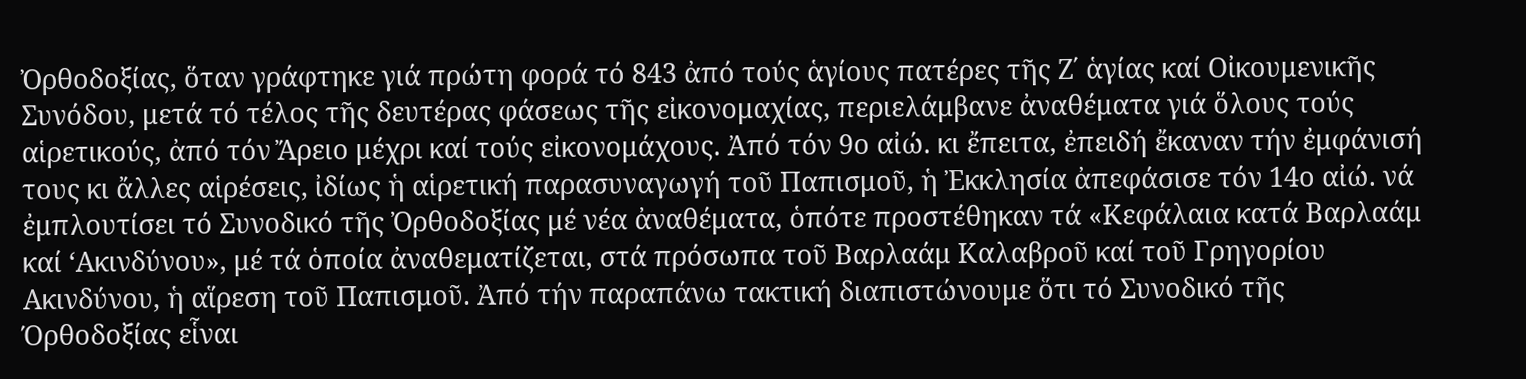Ὀρθοδοξίας, ὅταν γράφτηκε γιά πρώτη φορά τό 843 ἀπό τούς ἁγίους πατέρες τῆς Ζ΄ ἁγίας καί Οἰκουμενικῆς Συνόδου, μετά τό τέλος τῆς δευτέρας φάσεως τῆς εἰκονομαχίας, περιελάμβανε ἀναθέματα γιά ὅλους τούς αἱρετικούς, ἀπό τόν Ἄρειο μέχρι καί τούς εἰκονομάχους. Ἀπό τόν 9ο αἰώ. κι ἔπειτα, ἐπειδή ἔκαναν τήν ἐμφάνισή τους κι ἄλλες αἱρέσεις, ἰδίως ἡ αἱρετική παρασυναγωγή τοῦ Παπισμοῦ, ἡ Ἐκκλησία ἀπεφάσισε τόν 14ο αἰώ. νά ἐμπλουτίσει τό Συνοδικό τῆς Ὀρθοδοξίας μέ νέα ἀναθέματα, ὁπότε προστέθηκαν τά «Κεφάλαια κατά Βαρλαάμ καί ‘Ακινδύνου», μέ τά ὁποία ἀναθεματίζεται, στά πρόσωπα τοῦ Βαρλαάμ Καλαβροῦ καί τοῦ Γρηγορίου Ακινδύνου, ἡ αἵρεση τοῦ Παπισμοῦ. Ἀπό τήν παραπάνω τακτική διαπιστώνουμε ὅτι τό Συνοδικό τῆς Όρθοδοξίας εἷναι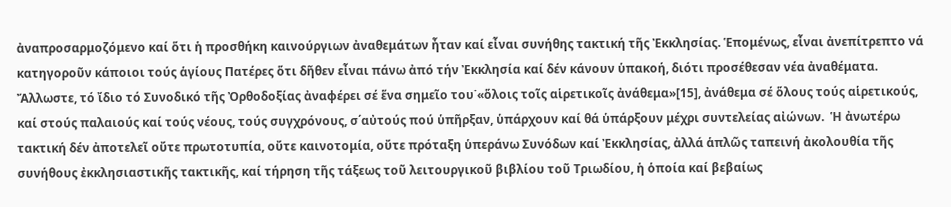ἀναπροσαρμοζόμενο καί ὅτι ἡ προσθήκη καινούργιων ἀναθεμάτων ἦταν καί εἶναι συνήθης τακτική τῆς Ἐκκλησίας. Ἑπομένως, εἶναι ἀνεπίτρεπτο νά κατηγοροῦν κάποιοι τούς ἁγίους Πατέρες ὅτι δῆθεν εἶναι πάνω ἀπό τήν Ἐκκλησία καί δέν κάνουν ὑπακοή, διότι προσέθεσαν νέα ἀναθέματα.
Ἄλλωστε, τό ἴδιο τό Συνοδικό τῆς Ὀρθοδοξίας ἀναφέρει σέ ἕνα σημεῖο του˙«ὅλοις τοῖς αἱρετικοῖς ἀνάθεμα»[15], ἀνάθεμα σέ ὅλους τούς αἱρετικούς, καί στούς παλαιούς καί τούς νέους, τούς συγχρόνους, σ΄αὐτούς πού ὑπῆρξαν, ὑπάρχουν καί θά ὑπάρξουν μέχρι συντελείας αἰώνων.  Ἡ ἀνωτέρω τακτική δέν ἀποτελεῖ οὔτε πρωτοτυπία, οὔτε καινοτομία, οὔτε πρόταξη ὑπεράνω Συνόδων καί Ἐκκλησίας, ἀλλά ἁπλῶς ταπεινή ἀκολουθία τῆς συνήθους ἐκκλησιαστικῆς τακτικῆς, καί τήρηση τῆς τάξεως τοῦ λειτουργικοῦ βιβλίου τοῦ Τριωδίου, ἡ ὁποία καί βεβαίως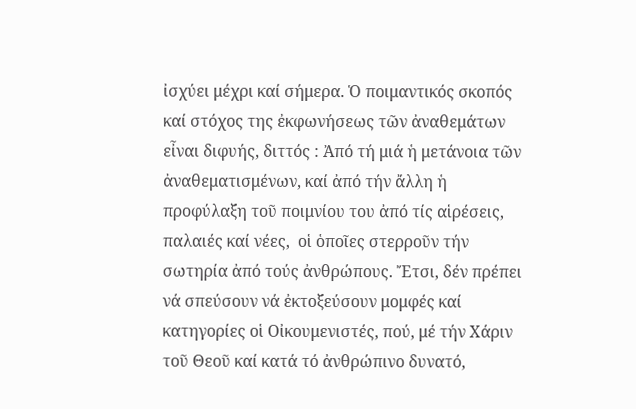ἰσχύει μέχρι καί σήμερα. Ὁ ποιμαντικός σκοπός καί στόχος της ἐκφωνήσεως τῶν ἀναθεμάτων εἶναι διφυής, διττός : Ἀπό τή μιά ἡ μετάνοια τῶν ἀναθεματισμένων, καί ἀπό τήν ἄλλη ἡ προφύλαξη τοῦ ποιμνίου του ἀπό τίς αἱρέσεις, παλαιές καί νέες,  οἱ ὁποῖες στερροῦν τήν σωτηρία ἀπό τούς ἀνθρώπους. Ἔτσι, δέν πρέπει νά σπεύσουν νά ἐκτοξεύσουν μομφές καί κατηγορίες οἱ Οἰκουμενιστές, πού, μέ τήν Χάριν τοῦ Θεοῦ καί κατά τό ἀνθρώπινο δυνατό,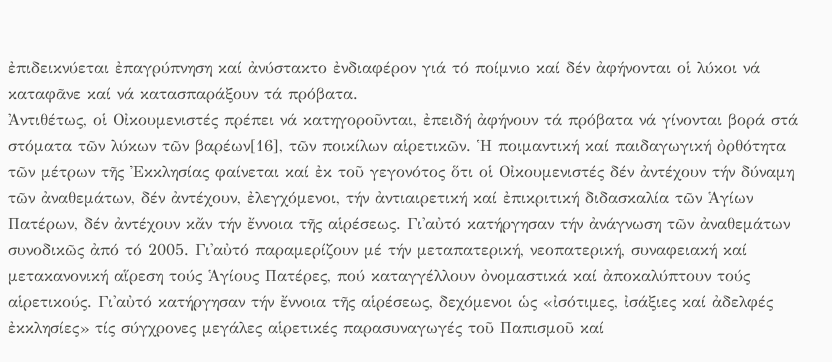ἐπιδεικνύεται ἐπαγρύπνηση καί ἀνύστακτο ἐνδιαφέρον γιά τό ποίμνιο καί δέν ἀφήνονται οἱ λύκοι νά καταφᾶνε καί νά κατασπαράξουν τά πρόβατα.
Ἀντιθέτως, οἱ Οἰκουμενιστές πρέπει νά κατηγοροῦνται, ἐπειδή ἀφήνουν τά πρόβατα νά γίνονται βορά στά στόματα τῶν λύκων τῶν βαρέων[16], τῶν ποικίλων αἱρετικῶν. Ἡ ποιμαντική καί παιδαγωγική ὀρθότητα τῶν μέτρων τῆς Ἐκκλησίας φαίνεται καί ἐκ τοῦ γεγονότος ὅτι οἱ Οἰκουμενιστές δέν ἀντέχουν τήν δύναμη τῶν ἀναθεμάτων, δέν ἀντέχουν, ἐλεγχόμενοι, τήν ἀντιαιρετική καί ἐπικριτική διδασκαλία τῶν Ἁγίων Πατέρων, δέν ἀντέχουν κἄν τήν ἔννοια τῆς αἱρέσεως. Γι'αὐτό κατήργησαν τήν ἀνάγνωση τῶν ἀναθεμάτων συνοδικῶς ἀπό τό 2005. Γι'αὐτό παραμερίζουν μέ τήν μεταπατερική, νεοπατερική, συναφειακή καί μετακανονική αἵρεση τούς Ἁγίους Πατέρες, πού καταγγέλλουν ὀνομαστικά καί ἀποκαλύπτουν τούς αἱρετικούς. Γι'αὐτό κατήργησαν τήν ἔννοια τῆς αἱρέσεως, δεχόμενοι ὡς «ἰσότιμες, ἰσάξιες καί ἀδελφές ἐκκλησίες» τίς σύγχρονες μεγάλες αἱρετικές παρασυναγωγές τοῦ Παπισμοῦ καί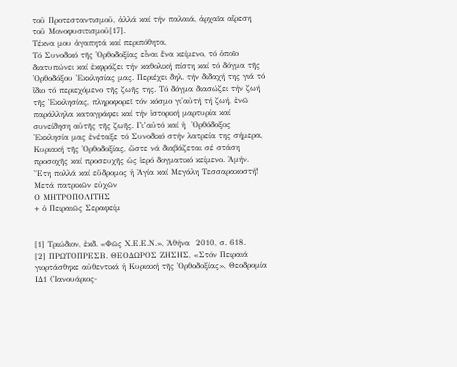τοῦ Προτεσταντισμοῦ, ἀλλά καί τήν παλαιά, ἀρχαῖα αἵρεση τοῦ Μονοφυσιτισμοῦ[17].
Τέκνα μου ἀγαπητά καί περιπόθητα,
Τό Συνοδικό τῆς Ὀρθοδοξίας εἶναι ἕνα κείμενο, τό ὁποῖο διατυπώνει καί ἐκφράζει τήν καθολική πίστη καί τό δόγμα τῆς Ὀρθοδόξου Ἐκκλησίας μας. Περιέχει δηλ. τήν διδαχή της γιά τό ἴδιο τό περιεχόμενο τῆς ζωῆς της. Τό δόγμα διασώζει τήν ζωή τῆς Ἐκκλησίας, πληροφορεῖ τόν κόσμο γι'αὐτή τή ζωή, ἐνῶ παράλληλα καταγράφει καί τήν ἱστορική μαρτυρία καί συνείδηση αὐτῆς τῆς ζωῆς. Γι’αὐτό καί ἡ  Ὀρθόδοξος Ἐκκλησία μας ἐνέταξε τό Συνοδικό στήν λατρεία της σήμερα, Κυριακή τῆς Ὀρθοδοξίας, ὥστε νά διαβάζεται σέ στάση προσοχῆς καί προσευχῆς ὡς ἱερό δογματικό κείμενο. Ἀμήν.
Ἔτη πολλά καί εὔδρομος ἡ Ἁγία καί Μεγάλη Τεσσαρακοστή!
Μετά πατρικῶν εὐχῶν
Ο ΜΗΤΡΟΠΟΛΙΤΗΣ
+ ὁ Πειραιῶς Σεραφείμ


[1] Τριώδιον, ἐκδ. «Φῶς Χ.Ε.Ε.Ν.», Ἀθήνα  2010, σ. 618.
[2] ΠΡΩΤΟΠΡΕΣΒ. ΘΕΟΔΩΡΟΣ ΖΗΣΗΣ, «Στόν Πειραιά γιορτάσθηκε αὐθεντικά ἡ Κυριακή τῆς Ὀρθοδοξίας», Θεοδρομία ΙΔ1 (Ἰανουάριος-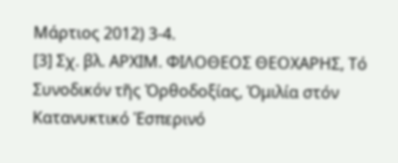Μάρτιος 2012) 3-4.
[3] Σχ. βλ. ΑΡΧΙΜ. ΦΙΛΟΘΕΟΣ ΘΕΟΧΑΡΗΣ, Τό Συνοδικόν τῆς Ὀρθοδοξίας, Ὁμιλία στόν Κατανυκτικό Ἑσπερινό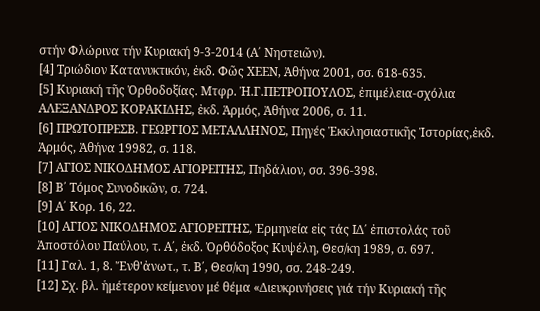στήν Φλώρινα τήν Κυριακή 9-3-2014 (Α΄ Νηστειῶν).
[4] Τριώδιον Κατανυκτικόν, ἐκδ. Φῶς ΧΕΕΝ, Ἀθήνα 2001, σσ. 618-635.
[5] Κυριακή τῆς Ὀρθοδοξίας. Μτφρ. Ἠ.Γ.ΠΕΤΡΟΠΟΥΛΟΣ, ἐπιμέλεια-σχόλια ΑΛΕΞΑΝΔΡΟΣ ΚΟΡΑΚΙΔΗΣ, ἐκδ. Ἁρμός, Ἀθήνα 2006, σ. 11.
[6] ΠΡΩΤΟΠΡΕΣΒ. ΓΕΩΡΓΙΟΣ ΜΕΤΑΛΛΗΝΟΣ, Πηγές Ἐκκλησιαστικῆς Ἱστορίας,ἐκδ. Ἀρμός, Ἀθήνα 19982, σ. 118.
[7] ΑΓΙΟΣ ΝΙΚΟΔΗΜΟΣ ΑΓΙΟΡΕΙΤΗΣ, Πηδάλιον, σσ. 396-398.
[8] Β΄ Τόμος Συνοδικῶν, σ. 724.
[9] Α΄ Κορ. 16, 22.
[10] ΑΓΙΟΣ ΝΙΚΟΔΗΜΟΣ ΑΓΙΟΡΕΙΤΗΣ, Ἑρμηνεία εἰς τάς ΙΔ΄ ἐπιστολάς τοῦ Ἀποστόλου Παύλου, τ. Α΄, ἐκδ. Ὀρθόδοξος Κυψέλη, Θεσ/κη 1989, σ. 697.
[11] Γαλ. 1, 8. Ἔνθ'ἀνωτ., τ. Β΄, Θεσ/κη 1990, σσ. 248-249.
[12] Σχ. βλ. ἡμέτερον κείμενον μέ θέμα «Διευκρινήσεις γιά τήν Κυριακή τῆς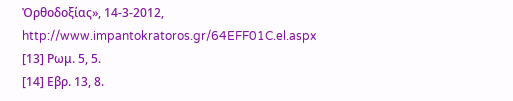Ὀρθοδοξίας», 14-3-2012, http://www.impantokratoros.gr/64EFF01C.el.aspx
[13] Ρωμ. 5, 5.
[14] Εβρ. 13, 8.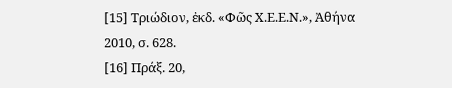[15] Τριώδιον, ἐκδ. «Φῶς Χ.Ε.Ε.Ν.», Ἀθήνα 2010, σ. 628.
[16] Πράξ. 20,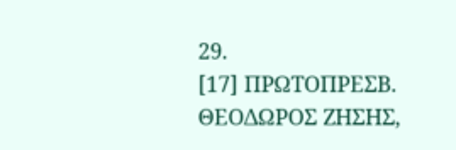29.
[17] ΠΡΩΤΟΠΡΕΣΒ. ΘΕΟΔΩΡΟΣ ΖΗΣΗΣ,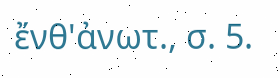ἔνθ'ἀνωτ., σ. 5.